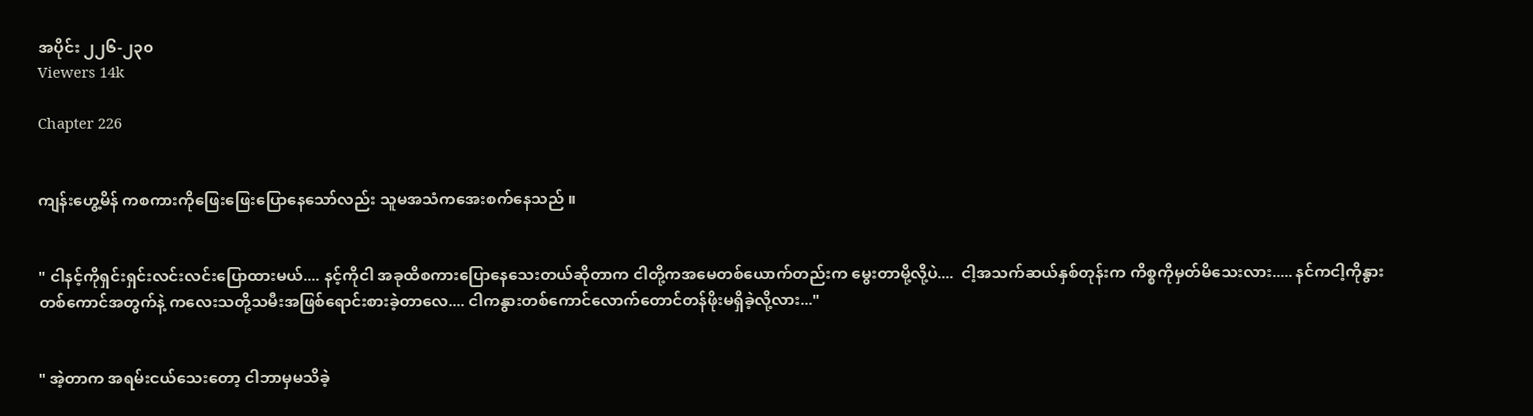အပိုင်း ၂၂၆-၂၃၀
Viewers 14k

Chapter 226


ကျန်းဟွေ့မိန် ကစကားကိုဖြေးဖြေးပြောနေသော်လည်း သူမအသံကအေးစက်နေသည် ။


" ငါနင့်ကိုရှင်းရှင်းလင်းလင်းပြောထားမယ်.... နင့်ကိုငါ အခုထိစကားပြောနေသေးတယ်ဆိုတာက ငါတို့ကအမေတစ်ယောက်တည်းက မွေးတာမို့လို့ပဲ....  ငါ့အသက်ဆယ်နှစ်တုန်းက ကိစ္စကိုမှတ်မိသေးလား..... နင်ကငါ့ကိုနွားတစ်ကောင်အတွက်နဲ့ ကလေးသတို့သမီးအဖြစ်ရောင်းစားခဲ့တာလေ.... ငါကနွားတစ်ကောင်လောက်တောင်တန်ဖိုးမရှိခဲ့လို့လား..."


" အဲ့တာက အရမ်းငယ်သေးတော့ ငါဘာမှမသိခဲ့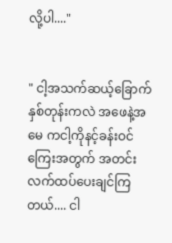လို့ပါ...."


" ငါ့အသက်ဆယ့်ခြောက်နှစ်တုန်းကလဲ အဖေနဲ့အမေ ကငါ့ကိုနင့်ခန်းဝင်ကြေးအတွက် အတင်းလက်ထပ်ပေးချင်ကြတယ်.... ငါ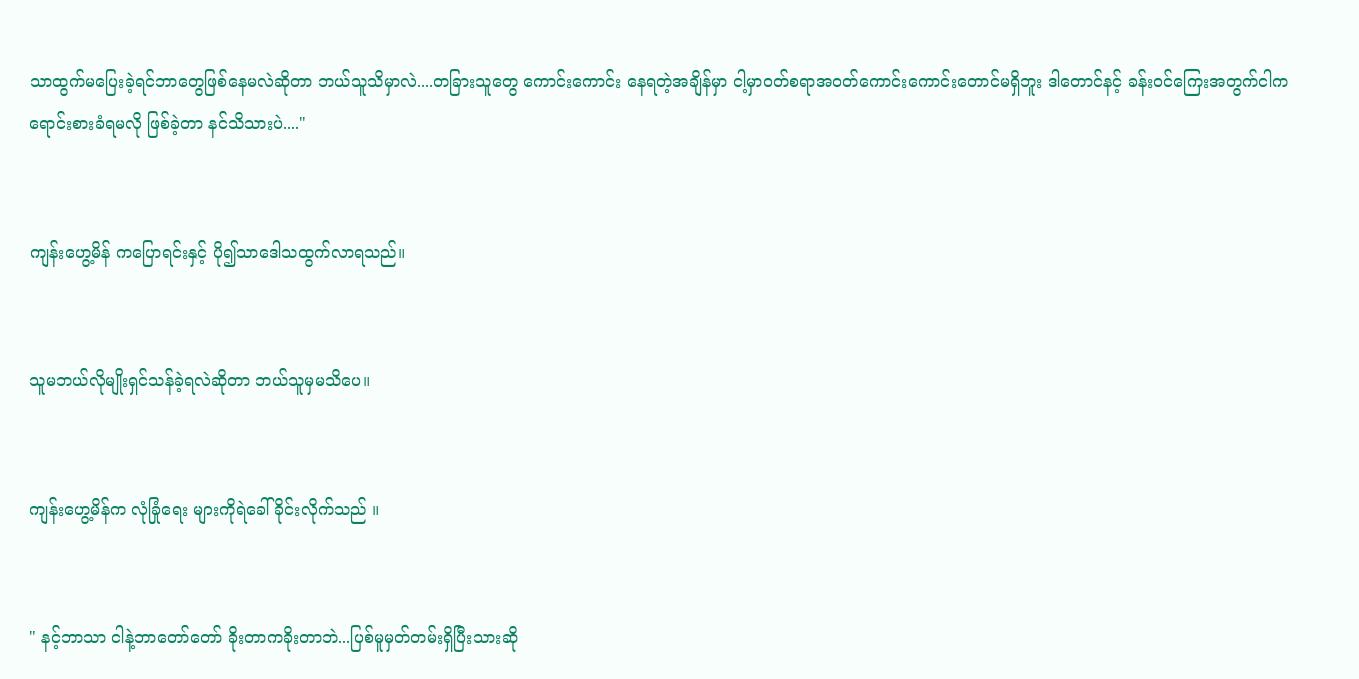သာထွက်မပြေးခဲ့ရင်ဘာတွေဖြစ်နေမလဲဆိုတာ ဘယ်သူသိမှာလဲ....တခြားသူတွေ ကောင်းကောင်း နေရတဲ့အချိန်မှာ ငါ့မှာဝတ်စရာအဝတ်ကောင်းကောင်းတောင်မရှိဘူး ဒါတောင်နင့် ခန်းဝင်ကြေးအတွက်ငါက ရောင်းစားခံရမလို ဖြစ်ခဲ့တာ နင်သိသားပဲ...."


ကျန်းဟွေ့မိန် ကပြောရင်းနှင့် ပို၍သာဒေါသထွက်လာရသည်။


သူမဘယ်လိုမျိုးရှင်သန်ခဲ့ရလဲဆိုတာ ဘယ်သူမှမသိပေ။


ကျန်းဟွေ့မိန်က လုံခြုံရေး များကိုရဲခေါ်ခိုင်းလိုက်သည် ။


" နင့်ဘာသာ ငါနဲ့ဘာတော်တော် ခိုးတာကခိုးတာဘဲ...ပြစ်မူမှတ်တမ်းရှိပြီးသားဆို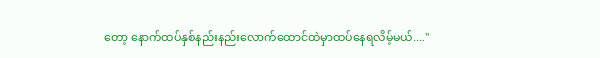တော့ နောက်ထပ်နှစ်နည်းနည်းလောက်ထောင်ထဲမှာထပ်နေရလိမ့်မယ်...."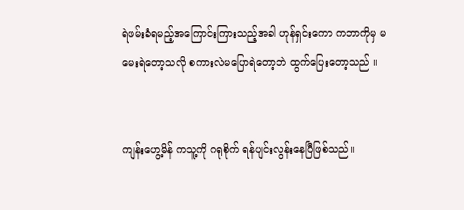ရဲဖမ်းခံရမည့်အကြောင်းကြားသည့်အခါ ဟုန်ရှင်းကော ကဘာကိုမှ မမေးရဲတော့သလို စကားလဲမပြောရဲတော့ဘဲ ထွက်ပြေးတော့သည် ။


ကျန်းဟွေ့မိန် ကသူ့ကို ဂရုစိုက် ရန်ပျင်းလွန်းနေပြီဖြစ်သည်။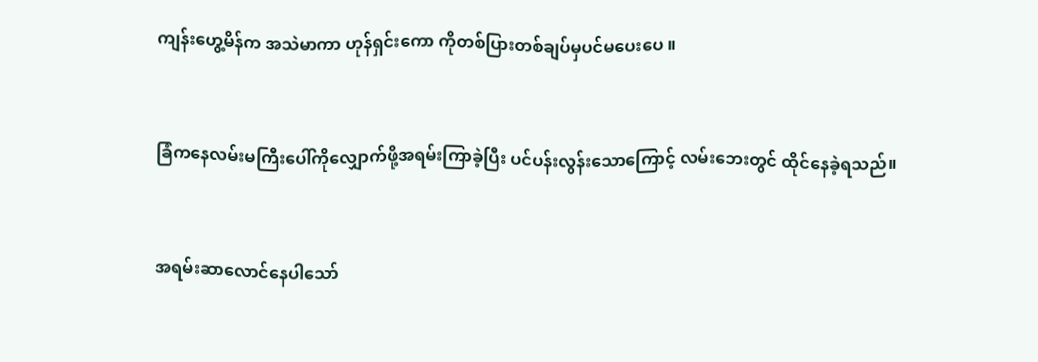ကျန်းဟွေ့မိန်က အသဲမာကာ ဟုန်ရှင်းကော ကိုတစ်ပြားတစ်ချပ်မှပင်မပေးပေ ။


ခြံကနေလမ်းမကြီးပေါ်ကိုလျှောက်ဖို့အရမ်းကြာခဲ့ပြီး ပင်ပန်းလွန်းသောကြောင့် လမ်းဘေးတွင် ထိုင်နေခဲ့ရသည်။


အရမ်းဆာလောင်နေပါသော်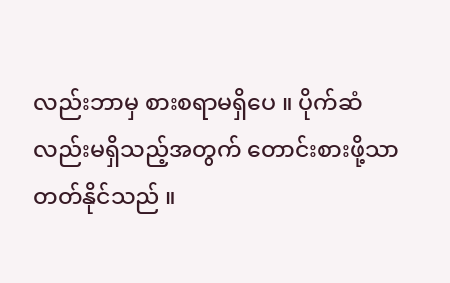လည်းဘာမှ စားစရာမရှိပေ ။ ပိုက်ဆံ လည်းမရှိသည့်အတွက် တောင်းစားဖို့သာတတ်နိုင်သည် ။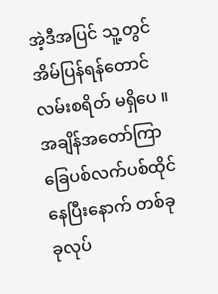အဲ့ဒီအပြင် သူ့တွင်အိမ်ပြန်ရန်တောင်လမ်းစရိတ် မရှိပေ ။ အချိန်အတော်ကြာ ခြေပစ်လက်ပစ်ထိုင်နေပြီးနောက် တစ်ခုခုလုပ်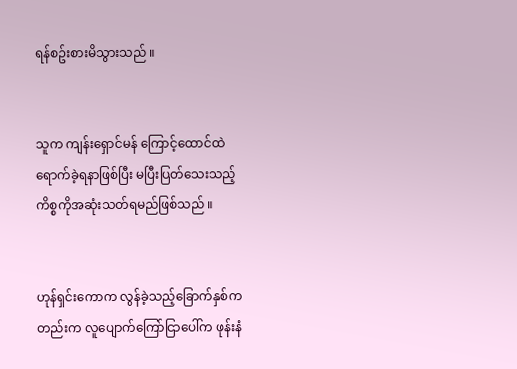ရန်စဥ်းစားမိသွားသည် ။


သူက ကျန်းရှောင်မန် ကြောင့်ထောင်ထဲရောက်ခဲ့ရနာဖြစ်ပြီး မပြီးပြတ်သေးသည့်ကိစ္စကိုအဆုံးသတ်ရမည်ဖြစ်သည် ။


ဟုန်ရှင်းကောက လွန်ခဲ့သည့်ခြောက်နှစ်ကတည်းက လူပျောက်ကြော်ငြာပေါ်က ဖုန်းနံ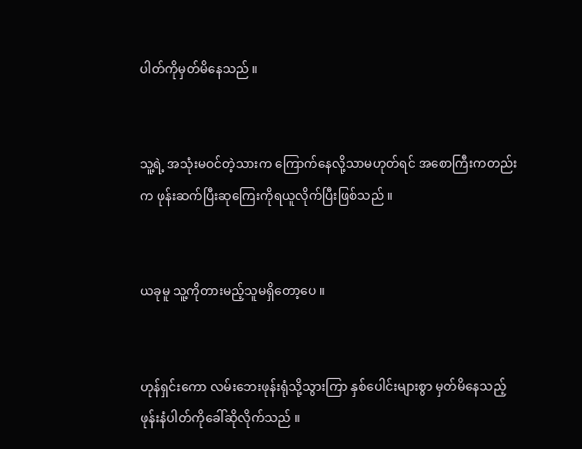ပါတ်ကိုမှတ်မိနေသည် ။


သူ့ရဲ့ အသုံးမဝင်တဲ့သားက ကြောက်နေလို့သာမဟုတ်ရင် အစောကြီးကတည်းက ဖုန်းဆက်ပြီးဆုကြေးကိုရယူလိုက်ပြီးဖြစ်သည် ။


ယခုမူ သူ့ကိုတားမည့်သူမရှိတော့ပေ ။


ဟုန်ရှင်းကော လမ်းဘေးဖုန်းရုံသို့သွားကြာ နှစ်ပေါင်းများစွာ မှတ်မိနေသည့် ဖုန်းနံပါတ်ကိုခေါ်ဆိုလိုက်သည် ။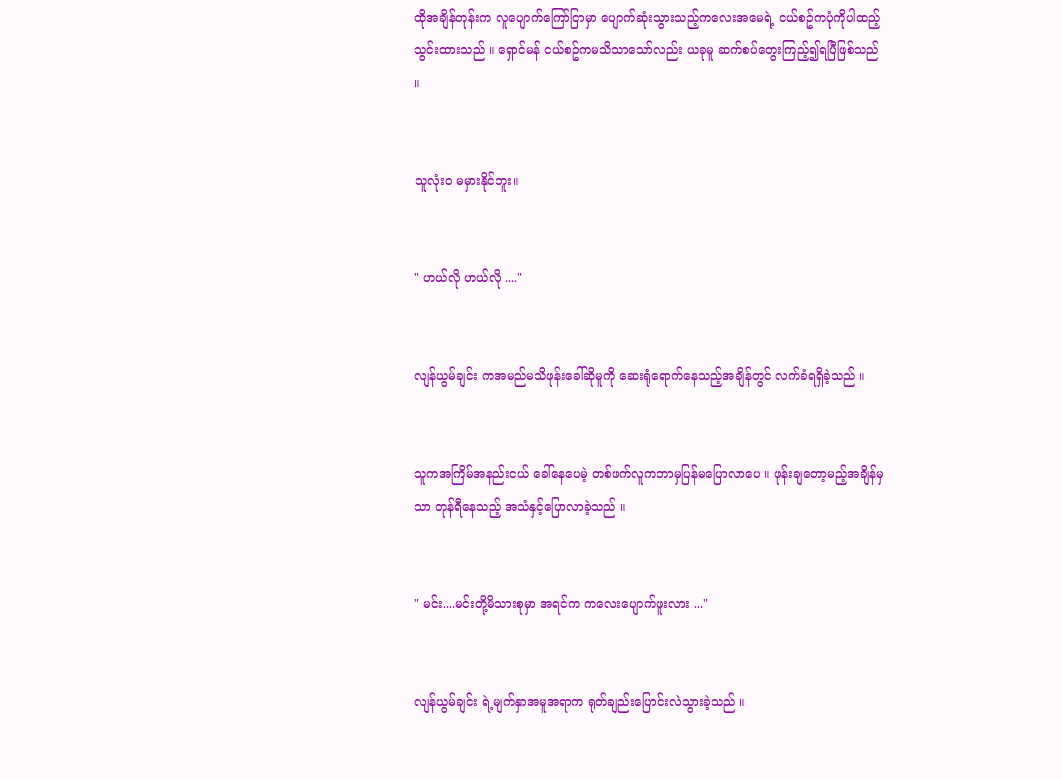ထိုအချိန်တုန်းက လူပျောက်ကြော်ငြာမှာ ပျောက်ဆုံးသွားသည့်ကလေးအမေရဲ့ ငယ်စဥ်ကပုံကိုပါထည့်သွင်းထားသည် ။ ရှောင်မန် ငယ်စဥ်ကမသိသာသော်လည်း ယခုမူ ဆက်စပ်တွေးကြည့်၍ရပြီဖြစ်သည် ။


သူလုံးဝ မမှားနိုင်ဘူး။


" ဟယ်လို ဟယ်လို ...."


လျန်ယွမ်ချင်း ကအမည်မသိဖုန်းခေါ်ဆိုမူကို ဆေးရုံရောက်နေသည့်အချိန်တွင် လက်ခံရရှိခဲ့သည် ။


သူကအကြိမ်အနည်းငယ် ခေါ်နေပေမဲ့ တစ်ဖက်လူကဘာမှပြန်မပြောလာပေ ။ ဖုန်းချတော့မည့်အချိန်မှသာ တုန်ရီနေသည့် အသံနှင့်ပြောလာခဲ့သည် ။


" မင်း....မင်းတို့မိသားစုမှာ အရင်က ကလေးပျောက်ဖူးလား ..."


လျန်ယွမ်ချင်း ရဲ့မျက်နှာအမူအရာက ရုတ်ချည်းပြောင်းလဲသွားခဲ့သည် ။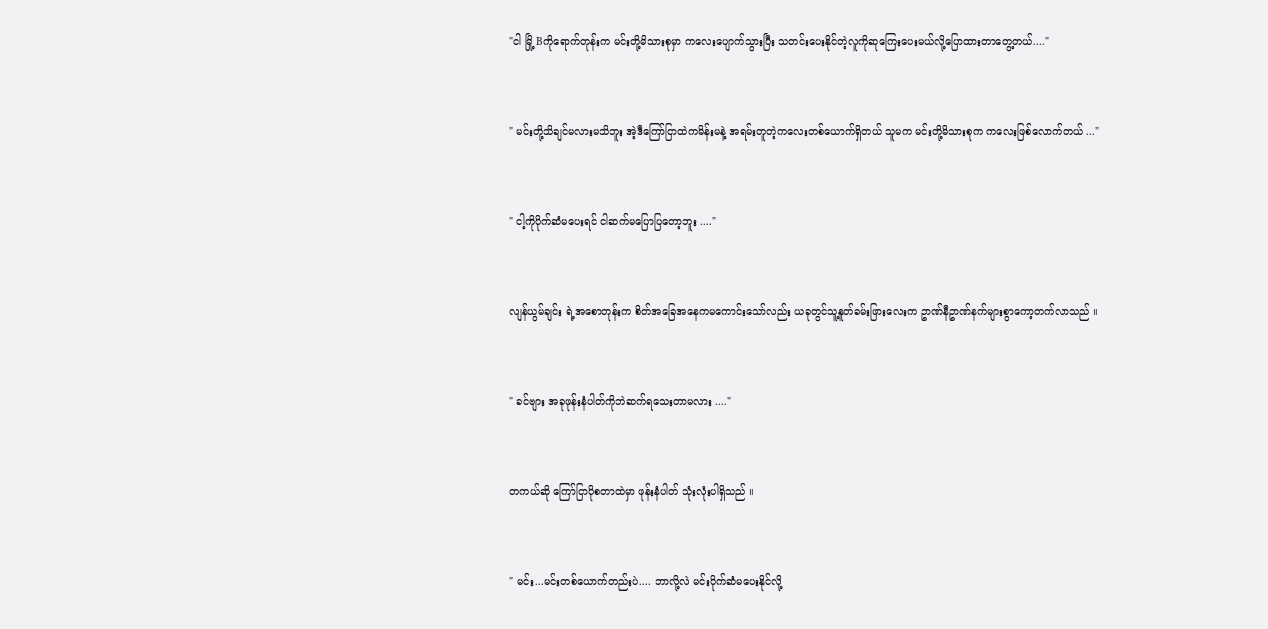"ငါ မြို့ Bကိုရောက်တုန်းက မင်းတို့မိသားစုမှာ ကလေးပျောက်သွားပြီး သတင်းပေးနိုင်တဲ့လူကိုဆုကြေးပေးမယ်လို့ပြောထားတာတွေ့တယ်...."


" မင်းတို့သိချင်မလားမသိဘူး အဲ့ဒီကြော်ငြာထဲကမိန်းမနဲ့ အရမ်းတူတဲ့ကလေးတစ်ယောက်ရှိတယ် သူမက မင်းတို့မိသားစုက ကလေးဖြစ်လောက်တယ် ..."


" ငါ့ကိုပိုက်ဆံမပေးရင် ငါဆက်မပြောပြတော့ဘူး ...."


လျန်ယွမ်ချင်း ရဲ့အစောတုန်းက စိတ်အခြေအနေကမကောင်းသော်လည်း ယခုတွင်သူ့နူတ်ခမ်းဖြားလေးက ဥာဏ်နီဥာဏ်နက်များစွာကော့တက်လာသည် ။


" ခင်ဗျား အခုဖုန်းနံပါတ်ကိုဘဲဆက်ရသေးတာမလား ...."


တကယ်ဆို ကြော်ငြာပိုစတာထဲမှာ ဖုန်းနံပါတ် သုံးလုံးပါရှိသည် ။


" မင်း...မင်းတစ်ယောက်တည်းပဲ.... ဘာလို့လဲ မင်းပိုက်ဆံမပေးနိုင်လို့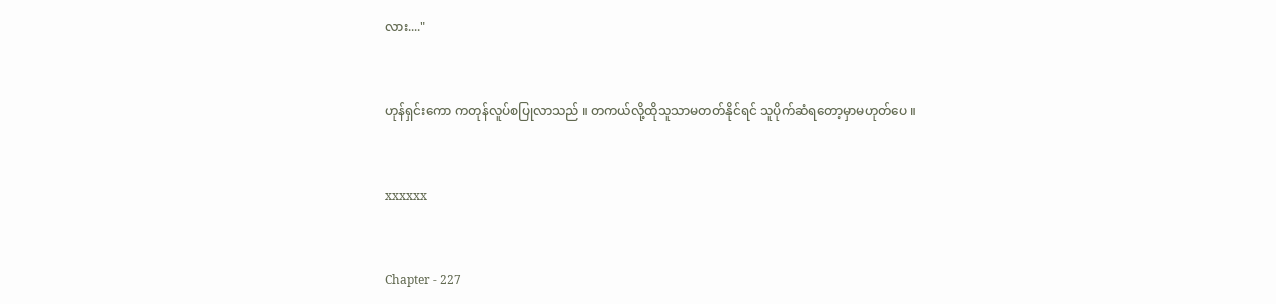လား...."


ဟုန်ရှင်းကော ကတုန်လူပ်စပြုလာသည် ။ တကယ်လို့ထိုသူသာမတတ်နိုင်ရင် သူပိုက်ဆံရတော့မှာမဟုတ်ပေ ။


xxxxxx


Chapter - 227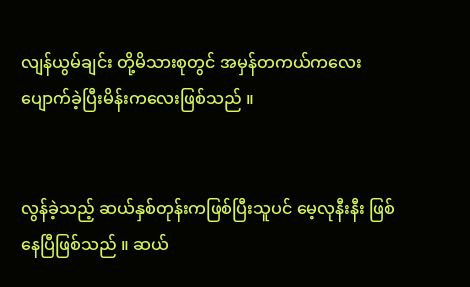လျန်ယွမ်ချင်း တို့မိသားစုတွင် အမှန်တကယ်ကလေးပျောက်ခဲ့ပြီးမိန်းကလေးဖြစ်သည် ။


လွန်ခဲ့သည့် ဆယ်နှစ်တုန်းကဖြစ်ပြီးသူပင် မေ့လုနီးနီး ဖြစ်နေပြီဖြစ်သည် ။ ဆယ်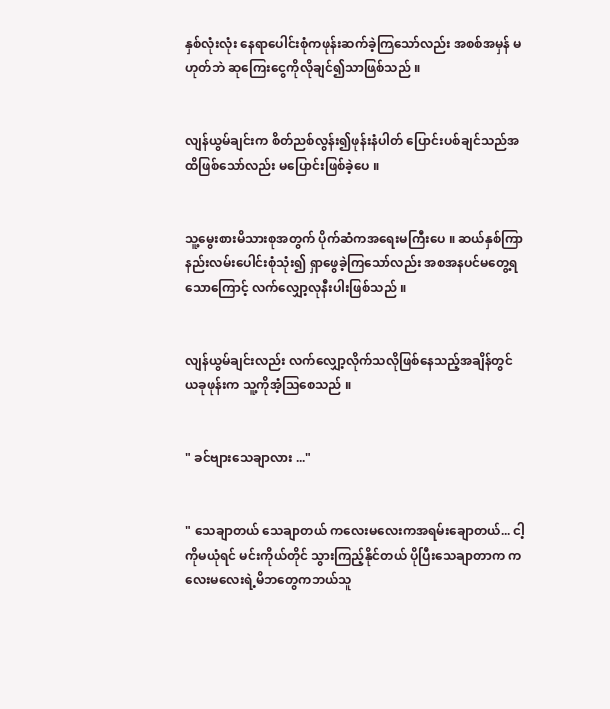နှစ်လုံးလုံး နေရာပေါင်းစုံကဖုန်းဆက်ခဲ့ကြသော်လည်း အစစ်အမှန် မဟုတ်ဘဲ ဆုကြေးငွေကိုလိုချင်၍သာဖြစ်သည် ။


လျန်ယွမ်ချင်းက စိတ်ညစ်လွန်း၍ဖုန်းနံပါတ် ပြောင်းပစ်ချင်သည်အထိဖြစ်သော်လည်း မပြောင်းဖြစ်ခဲ့ပေ ။


သူ့မွေးစားမိသားစုအတွက် ပိုက်ဆံကအရေးမကြီးပေ ။ ဆယ်နှစ်ကြာ နည်းလမ်းပေါင်းစုံသုံး၍ ရှာဖွေခဲ့ကြသော်လည်း အစအနပင်မတွေ့ရသောကြောင့် လက်လျှော့လုနီးပါးဖြစ်သည် ။


လျန်ယွမ်ချင်းလည်း လက်လျှော့လိုက်သလိုဖြစ်နေသည့်အချိန်တွင် ယခုဖုန်းက သူ့ကိုအံ့သြစေသည် ။


" ခင်ဗျားသေချာလား ..."


" သေချာတယ် သေချာတယ် ကလေးမလေးကအရမ်းချောတယ်... ငါ့ကိုမယုံရင် မင်းကိုယ်တိုင် သွားကြည့်နိုင်တယ် ပိုပြီးသေချာတာက ကလေးမလေးရဲ့မိဘတွေကဘယ်သူ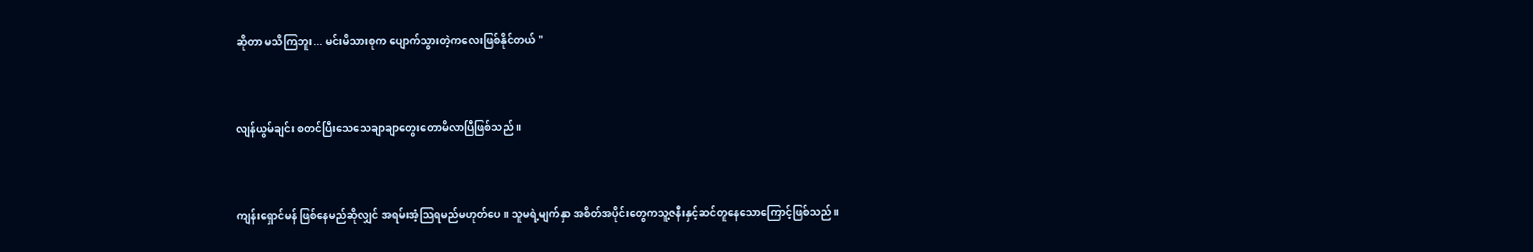ဆိုတာ မသိကြဘူး... မင်းမိသားစုက ပျောက်သွားတဲ့ကလေးဖြစ်နိုင်တယ် "


လျန်ယွမ်ချင်း စတင်ပြီးသေသေချာချာတွေးတောမိလာပြီဖြစ်သည် ။


ကျန်းရှောင်မန် ဖြစ်နေမည်ဆိုလျှင် အရမ်းအံ့သြရမည်မဟုတ်ပေ ။ သူမရဲ့မျက်နှာ အစိတ်အပိုင်းတွေကသူ့ဇနီးနှင့်ဆင်တူနေသောကြောင့်ဖြစ်သည် ။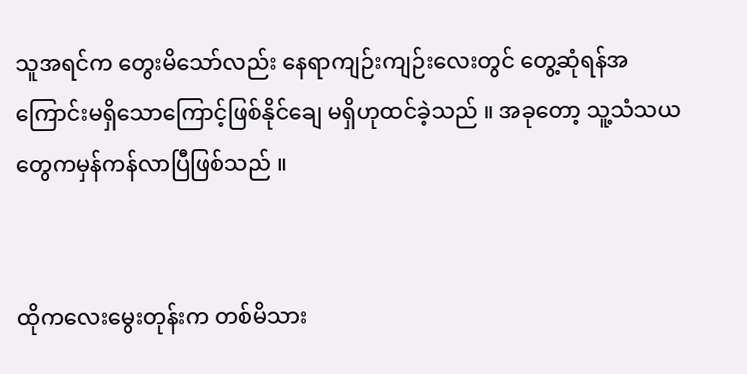သူအရင်က တွေးမိသော်လည်း နေရာကျဉ်းကျဉ်းလေးတွင် တွေ့ဆုံရန်အကြောင်းမရှိသောကြောင့်ဖြစ်နိုင်ချေ မရှိဟုထင်ခဲ့သည် ။ အခုတော့ သူ့သံသယတွေကမှန်ကန်လာပြီဖြစ်သည် ။


ထိုကလေးမွေးတုန်းက တစ်မိသား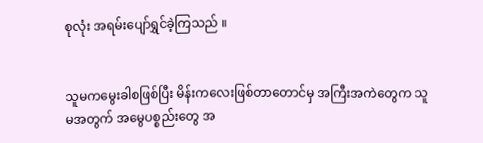စုလုံး အရမ်းပျော်ရွှင်ခဲ့ကြသည် ။


သူမကမွေးခါစဖြစ်ပြီး မိန်းကလေးဖြစ်တာတောင်မှ အကြီးအကဲတွေက သူမအတွက် အမွေပစ္စည်းတွေ အ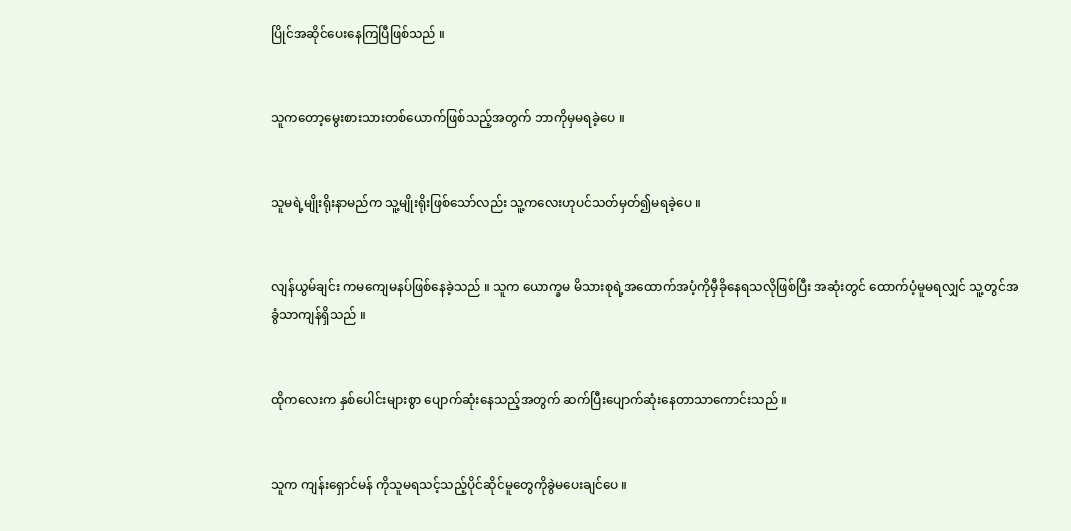ပြိုင်အဆိုင်ပေးနေကြပြီဖြစ်သည် ။


သူကတော့မွေးစားသားတစ်ယောက်ဖြစ်သည့်အတွက် ဘာကိုမှမရခဲ့ပေ ။


သူမရဲ့မျိုးရိုးနာမည်က သူ့မျိုးရိုးဖြစ်သော်လည်း သူ့ကလေးဟုပင်သတ်မှတ်၍မရခဲ့ပေ ။


လျန်ယွမ်ချင်း ကမကျေမနပ်ဖြစ်နေခဲ့သည် ။ သူက ယောက္ခမ မိသားစုရဲ့အထောက်အပံ့ကိုမှီခိုနေရသလိုဖြစ်ပြီး အဆုံးတွင် ထောက်ပံ့မူမရလျှင် သူ့တွင်အခွံသာကျန်ရှိသည် ။


ထိုကလေးက နှစ်ပေါင်းများစွာ ပျောက်ဆုံးနေသည့်အတွက် ဆက်ပြီးပျောက်ဆုံးနေတာသာကောင်းသည် ။


သူက ကျန်းရှောင်မန် ကိုသူမရသင့်သည့်ပိုင်ဆိုင်မူတွေကိုခွဲမပေးချင်ပေ ။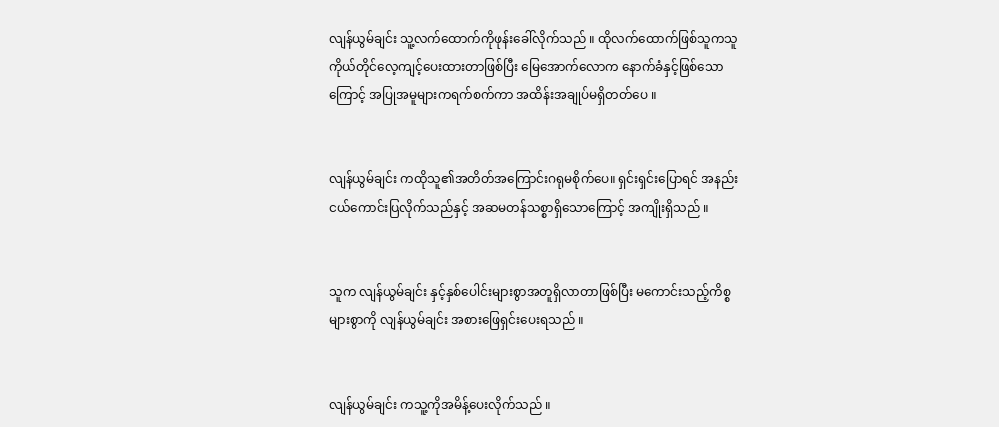လျန်ယွမ်ချင်း သူ့လက်ထောက်ကိုဖုန်းခေါ်လိုက်သည် ။ ထိုလက်ထောက်ဖြစ်သူကသူကိုယ်တိုင်လေ့ကျင့်ပေးထားတာဖြစ်ပြီး မြေအောက်လောက နောက်ခံနှင့်ဖြစ်သောကြောင့် အပြုအမူများကရက်စက်ကာ အထိန်းအချုပ်မရှိတတ်ပေ ။


လျန်ယွမ်ချင်း ကထိုသူ၏အတိတ်အကြောင်းဂရုမစိုက်ပေ။ ရှင်းရှင်းပြောရင် အနည်းငယ်ကောင်းပြလိုက်သည်နှင့် အဆမတန်သစ္စာရှိသောကြောင့် အကျိုးရှိသည် ။


သူက လျန်ယွမ်ချင်း နှင့်နှစ်ပေါင်းများစွာအတူရှိလာတာဖြစ်ပြီး မကောင်းသည့်ကိစ္စများစွာကို လျန်ယွမ်ချင်း အစားဖြေရှင်းပေးရသည် ။


လျန်ယွမ်ချင်း ကသူ့ကိုအမိန့်ပေးလိုက်သည် ။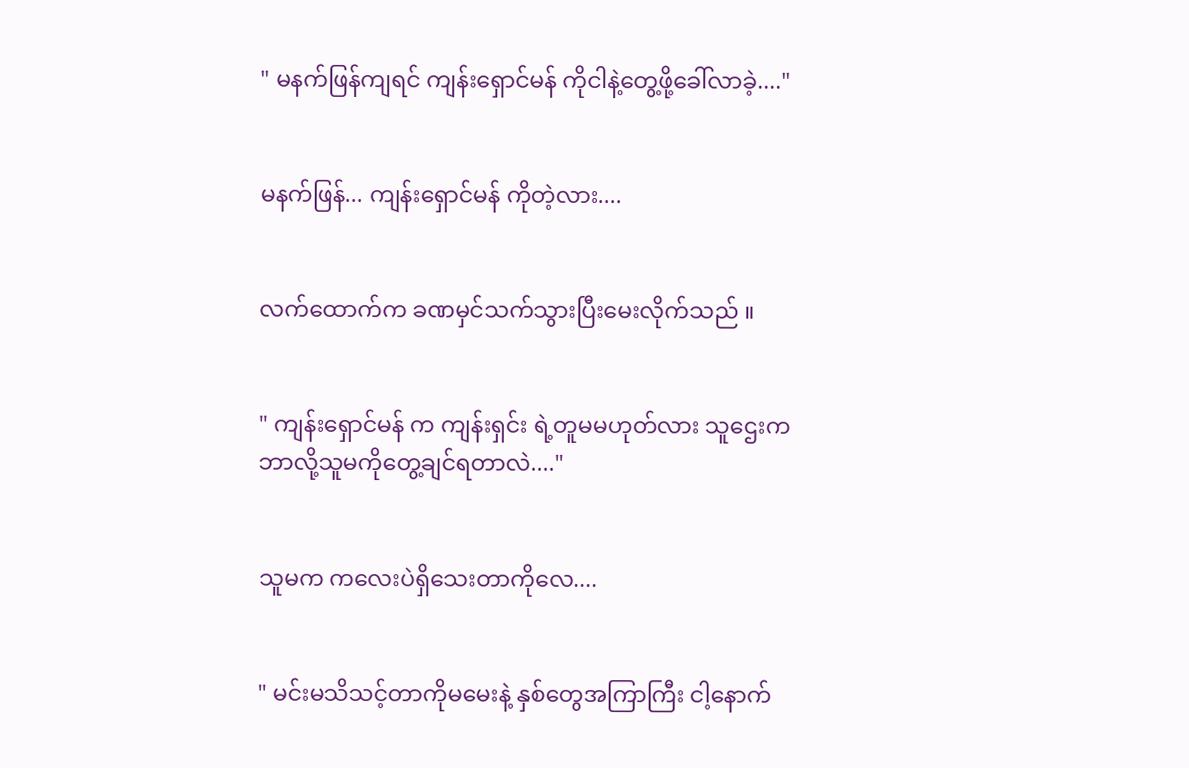" မနက်ဖြန်ကျရင် ကျန်းရှောင်မန် ကိုငါနဲ့တွေ့ဖို့ခေါ်လာခဲ့...."


မနက်ဖြန်... ကျန်းရှောင်မန် ကိုတဲ့လား....


လက်ထောက်က ခဏမှင်သက်သွားပြီးမေးလိုက်သည် ။


" ကျန်းရှောင်မန် က ကျန်းရှင်း ရဲ့တူမမဟုတ်လား သူဌေးက ဘာလို့သူမကိုတွေ့ချင်ရတာလဲ...."


သူမက ကလေးပဲရှိသေးတာကိုလေ....


" မင်းမသိသင့်တာကိုမမေးနဲ့ နှစ်တွေအကြာကြီး ငါ့နောက်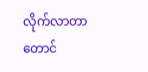လိုက်လာတာတောင်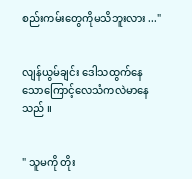စည်းကမ်းတွေကိုမသိဘူးလား ..."


လျန်ယွမ်ချင်း ဒေါသထွက်နေသောကြောင့်လေသံကလဲမာနေသည် ။


" သူမကို တိုး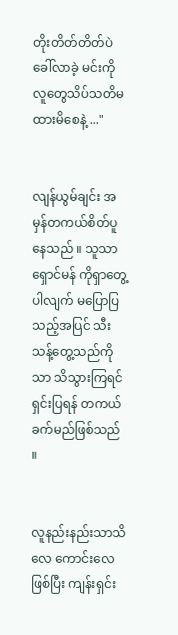တိုးတိတ်တိတ်ပဲ ခေါ်လာခဲ့ မင်းကိုလူတွေသိပ်သတိမထားမိစေနဲ့ ..."


လျန်ယွမ်ချင်း အမှန်တကယ်စိတ်ပူနေသည် ။ သူသာ ရှောင်မန် ကိုရှာတွေ့ပါလျက် မပြောပြသည့်အပြင် သီးသန့်တွေ့သည်ကိုသာ သိသွားကြရင် ရှင်းပြရန် တကယ်ခက်မည်ဖြစ်သည် ။


လူနည်းနည်းသာသိလေ ကောင်းလေဖြစ်ပြီး ကျန်းရှင်း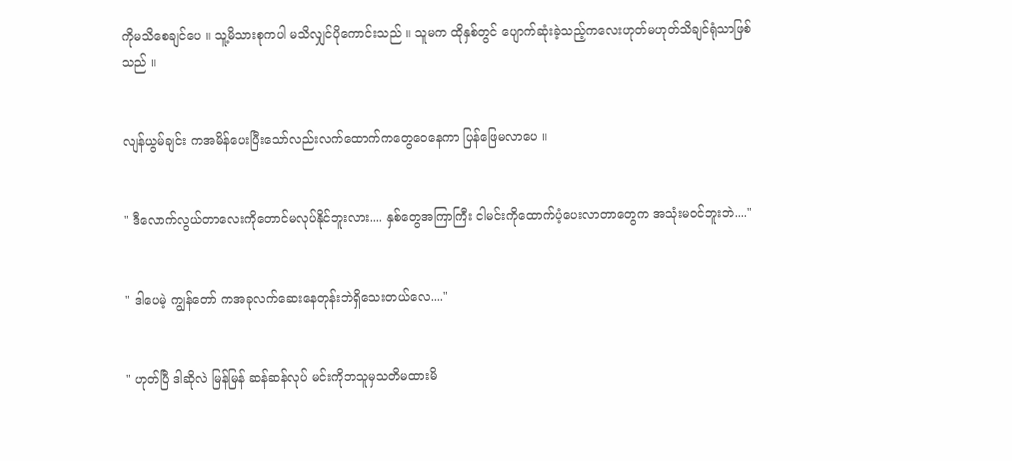ကိုမသိစေချင်ပေ ။ သူ့မိသားစုကပါ မသိလျှင်ပိုကောင်းသည် ။ သူမက ထိုနှစ်တွင် ပျောက်ဆုံးခဲ့သည့်ကလေးဟုတ်မဟုတ်သိချင်ရုံသာဖြစ်သည် ။


လျန်ယွမ်ချင်း ကအမိန်ပေးပြီးသော်လည်းလက်ထောက်ကတွေဝေနေကာ ပြန်ဖြေမလာပေ ။


" ဒီလောက်လွယ်တာလေးကိုတောင်မလုပ်နိုင်ဘူးလား.... နှစ်တွေအကြာကြီး ငါမင်းကိုထောက်ပံ့ပေးလာတာတွေက အသုံးမဝင်ဘူးဘဲ...."


" ဒါပေမဲ့ ကျွန်တော် ကအခုလက်ဆေးနေတုန်းဘဲရှိသေးတယ်လေ...."


" ဟုတ်ပြီ ဒါဆိုလဲ မြန်မြန် ဆန်ဆန်လုပ် မင်းကိုဘသူမှသတိမထားမိ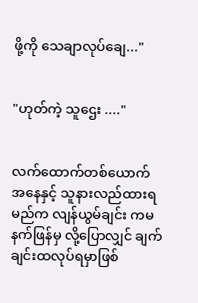ဖို့ကို သေချာလုပ်ချေ..."


"ဟုတ်ကဲ့ သူဌေး ...."


လက်ထောက်တစ်ယောက်အနေနှင့် သူနားလည်ထားရမည်က လျန်ယွမ်ချင်း ကမနက်ဖြန်မှ လို့ပြောလျှင် ချက်ချင်းထလုပ်ရမှာဖြစ်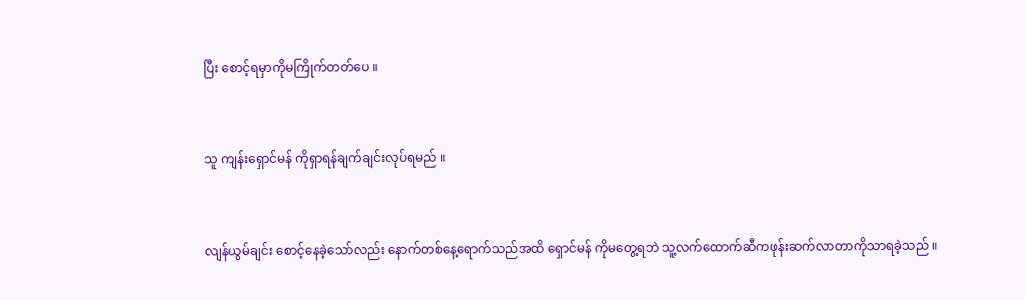ပြီး စောင့်ရမှာကိုမကြိုက်တတ်ပေ ။


သူ ကျန်းရှောင်မန် ကိုရှာရန်ချက်ချင်းလုပ်ရမည် ။


လျန်ယွမ်ချင်း စောင့်နေခဲ့သော်လည်း နောက်တစ်နေ့ရောက်သည်အထိ ရှောင်မန် ကိုမတွေ့ရဘဲ သူ့လက်ထောက်ဆီကဖုန်းဆက်လာတာကိုသာရခဲ့သည် ။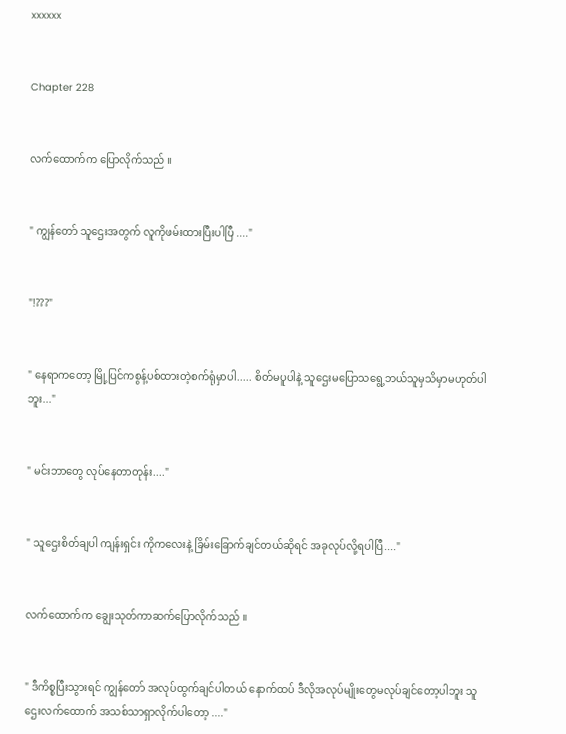xxxxxx


Chapter 228


လက်ထောက်က ပြောလိုက်သည် ။


" ကျွန်တော် သူဌေးအတွက် လူကိုဖမ်းထားပြီးပါပြီ ...."


"!???"


" နေရာကတော့ မြို့ပြင်ကစွန့်ပစ်ထားတဲ့စက်ရုံမှာပါ..... စိတ်မပူပါနဲ့ သူဌေးမပြောသရွေ့ဘယ်သူမှသိမှာမဟုတ်ပါဘူး..."


" မင်းဘာတွေ လုပ်နေတာတုန်း...."


" သူဌေးစိတ်ချပါ ကျန်းရှင်း ကိုကလေးနဲ့ ခြိမ်းခြောက်ချင်တယ်ဆိုရင် အခုလုပ်လို့ရပါပြီ...."


လက်ထောက်က ချွေးသုတ်ကာဆက်ပြောလိုက်သည် ။


" ဒီကိစ္စပြီးသွားရင် ကျွန်တော် အလုပ်ထွက်ချင်ပါတယ် နောက်ထပ် ဒီလိုအလုပ်မျိုးတွေမလုပ်ချင်တော့ပါဘူး သူဌေးလက်ထောက် အသစ်သာရှာလိုက်ပါတော့ ...."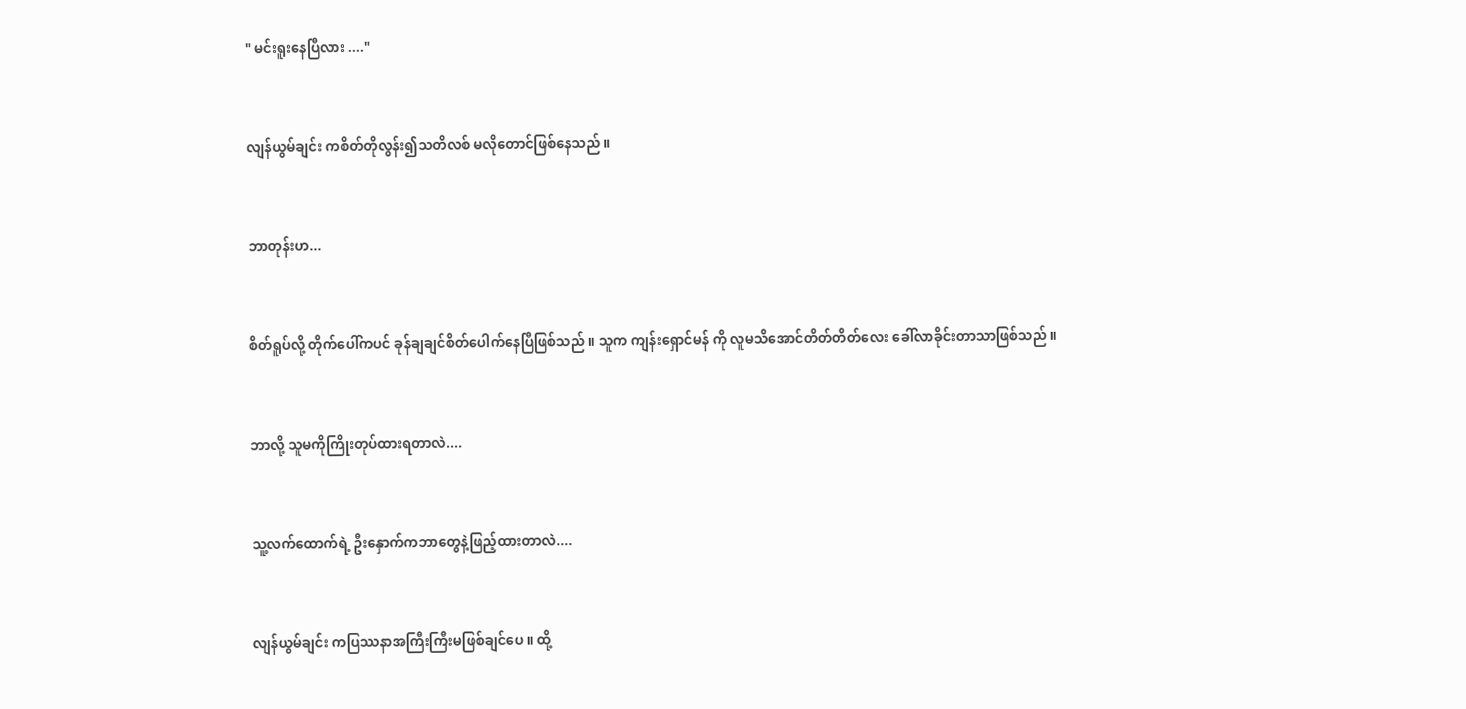" မင်းရူးနေပြီလား ...."


လျန်ယွမ်ချင်း ကစိတ်တိုလွန်း၍သတိလစ် မလိုတောင်ဖြစ်နေသည် ။


ဘာတုန်းဟ...


စိတ်ရူပ်လို့ တိုက်ပေါ်ကပင် ခုန်ချချင်စိတ်ပေါက်နေပြီဖြစ်သည် ။ သူက ကျန်းရှောင်မန် ကို လူမသိအောင်တိတ်တိတ်လေး ခေါ်လာခိုင်းတာသာဖြစ်သည် ။


ဘာလို့ သူမကိုကြိုးတုပ်ထားရတာလဲ....


သူ့လက်ထောက်ရဲ့ ဦးနှောက်ကဘာတွေနဲ့ဖြည့်ထားတာလဲ....


လျန်ယွမ်ချင်း ကပြဿနာအကြီးကြီးမဖြစ်ချင်ပေ ။ ထို့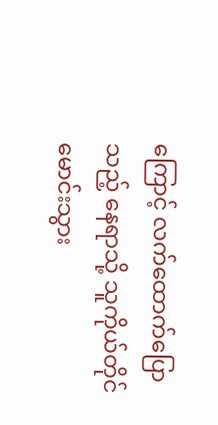ကြောင့် လက်ထောက်ပြောသည့် နေရာသို့ သူကိုယ်တိုင်မောင်းသွား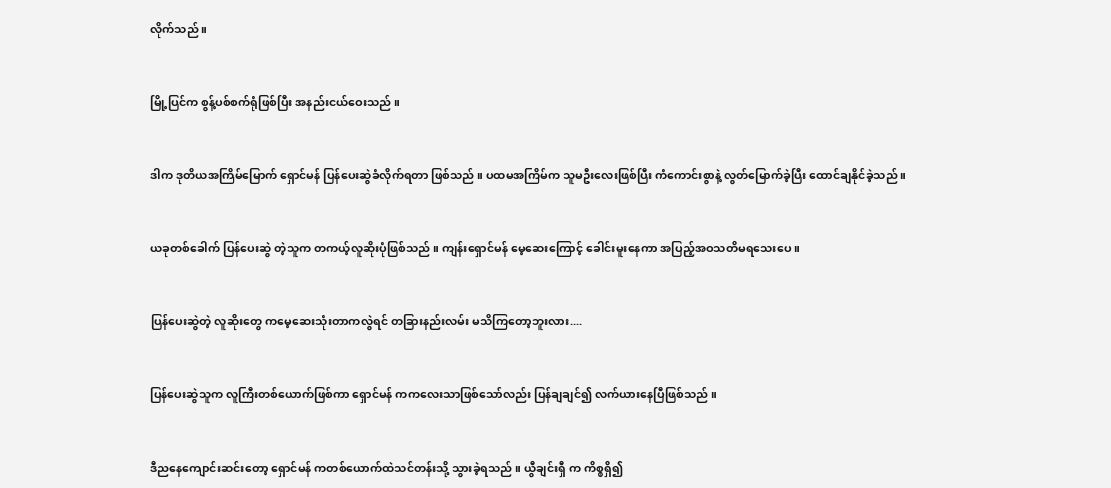လိုက်သည် ။


မြို့ပြင်က စွန့်ပစ်စက်ရုံဖြစ်ပြီး အနည်းငယ်ဝေးသည် ။


ဒါက ဒုတိယအကြိမ်မြောက် ရှောင်မန် ပြန်ပေးဆွဲခံလိုက်ရတာ ဖြစ်သည် ။ ပထမအကြိမ်က သူမဦးလေးဖြစ်ပြီး ကံကောင်းစွာနဲ့ လွတ်မြောက်ခဲ့ပြီး ထောင်ချနိုင်ခဲ့သည် ။


ယခုတစ်ခေါက် ပြန်ပေးဆွဲ တဲ့သူက တကယ့်လူဆိုးပုံဖြစ်သည် ။ ကျန်းရှောင်မန် မေ့ဆေးကြောင့် ခေါင်းမူးနေကာ အပြည့်အဝသတိမရသေးပေ ။


ပြန်ပေးဆွဲတဲ့ လူဆိုးတွေ ကမေ့ဆေးသုံးတာကလွဲရင် တခြားနည်းလမ်း မသိကြတော့ဘူးလား....


ပြန်ပေးဆွဲသူက လူကြီးတစ်ယောက်ဖြစ်ကာ ရှောင်မန် ကကလေးသာဖြစ်သော်လည်း ပြန်ချချင်၍ လက်ယားနေပြီဖြစ်သည် ။


ဒီညနေကျောင်းဆင်းတော့ ရှောင်မန် ကတစ်ယောက်ထဲသင်တန်းသို့ သွားခဲ့ရသည် ။ ယွီချင်းရှီ က ကိစ္စရှိ၍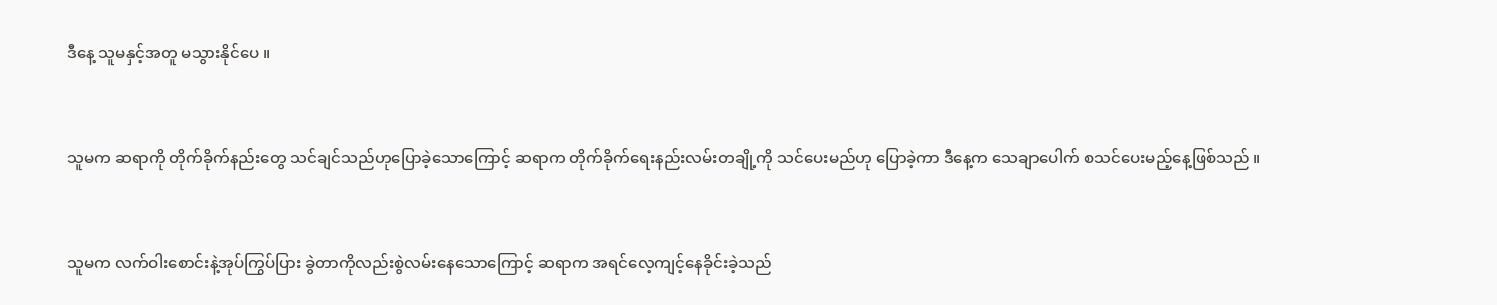ဒီနေ့ သူမနှင့်အတူ မသွားနိုင်ပေ ။


သူမက ဆရာကို တိုက်ခိုက်နည်းတွေ သင်ချင်သည်ဟုပြောခဲ့သောကြောင့် ဆရာက တိုက်ခိုက်ရေးနည်းလမ်းတချို့ကို သင်ပေးမည်ဟု ပြောခဲ့ကာ ဒီနေ့က သေချာပေါက် စသင်ပေးမည့်နေ့ဖြစ်သည် ။


သူမက လက်ဝါးစောင်းနဲ့အုပ်ကြွပ်ပြား ခွဲတာကိုလည်းစွဲလမ်းနေသောကြောင့် ဆရာက အရင်လေ့ကျင့်နေခိုင်းခဲ့သည်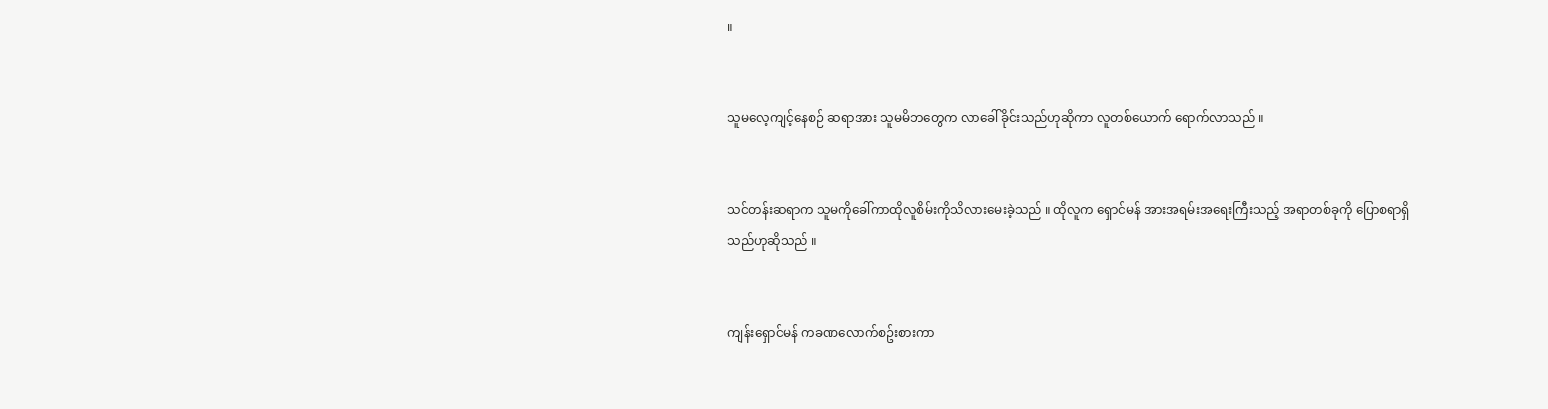။


သူမလေ့ကျင့်နေစဉ် ဆရာအား သူမမိဘတွေက လာခေါ်ခိုင်းသည်ဟုဆိုကာ လူတစ်ယောက် ရောက်လာသည် ။


သင်တန်းဆရာက သူမကိုခေါ်ကာထိုလူစိမ်းကိုသိလားမေးခဲ့သည် ။ ထိုလူက ရှောင်မန် အားအရမ်းအရေးကြီးသည့် အရာတစ်ခုကို ပြောစရာရှိသည်ဟုဆိုသည် ။


ကျန်းရှောင်မန် ကခဏလောက်စဥ်းစားကာ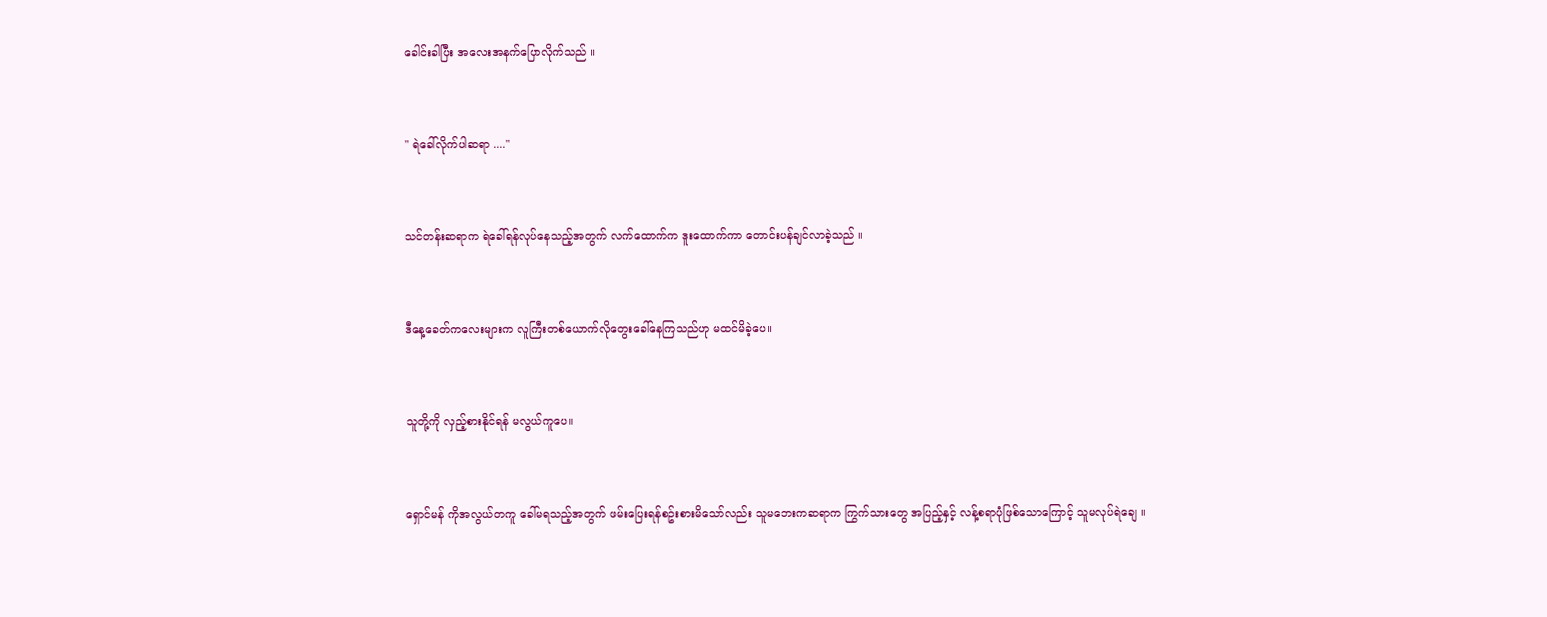ခေါင်းခါပြီး အလေးအနက်ပြောလိုက်သည် ။


" ရဲခေါ်လိုက်ပါဆရာ ...."


သင်တန်းဆရာက ရဲခေါ်ရန်လုပ်နေသည့်အတွက် လက်ထောက်က ဒူးထောက်ကာ တောင်းပန်ချင်လာခဲ့သည် ။


ဒီနေ့ခေတ်ကလေးများက လူကြီးတစ်ယောက်လိုတွေးခေါ်နေကြသည်ဟု မထင်မိခဲ့ပေ။


သူတို့ကို လှည့်စားနိုင်ရန် မလွယ်ကူပေ။


ရှောင်မန် ကိုအလွယ်တကူ ခေါ်မရသည့်အတွက် ဖမ်းပြေးရန်စဥ်းစားမိသော်လည်း သူမဘေးကဆရာက ကြွက်သားတွေ အပြည့်နှင့် လန့်စရာပုံဖြစ်သောကြောင့် သူမလုပ်ရဲချေ ။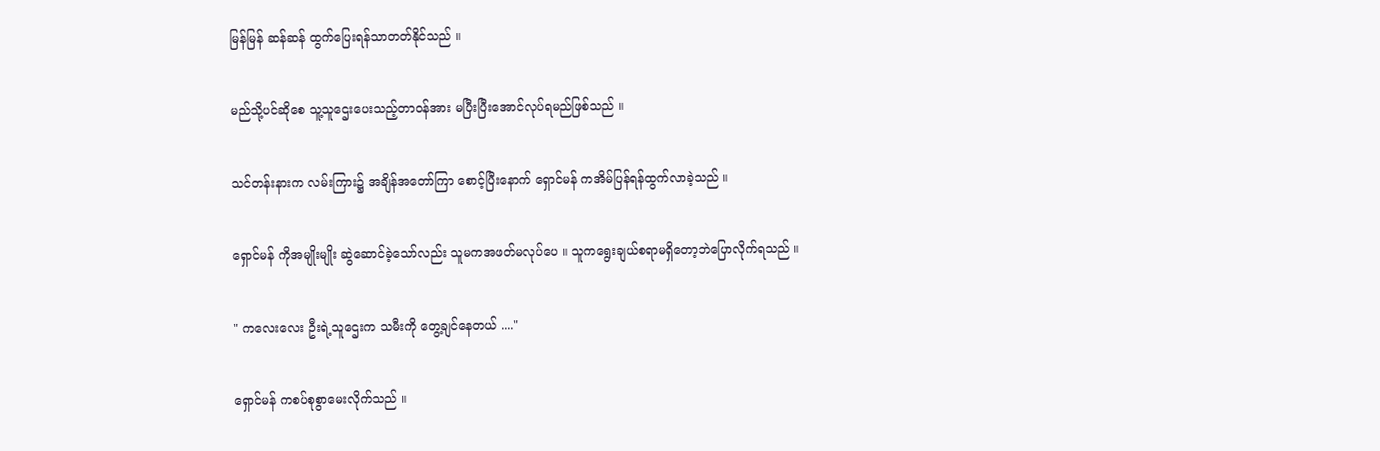မြန်မြန် ဆန်ဆန် ထွက်ပြေးရန်သာတတ်နိုင်သည် ။


မည်သို့ပင်ဆိုစေ သူ့သူဌေးပေးသည့်တာဝန်အား မပြီးပြီးအောင်လုပ်ရမည်ဖြစ်သည် ။


သင်တန်းနားက လမ်းကြား၌ အချိန်အတော်ကြာ စောင့်ပြီးနောက် ရှောင်မန် ကအိမ်ပြန်ရန်ထွက်လာခဲ့သည် ။


ရှောင်မန် ကိုအမျိုးမျိုး ဆွဲဆောင်ခဲ့သော်လည်း သူမကအဖတ်မလုပ်ပေ ။ သူကရွေးချယ်စရာမရှိတော့ဘဲပြောလိုက်ရသည် ။


" ကလေးလေး ဦးရဲ့သူဌေးက သမီးကို တွေ့ချင်နေတယ် ...."


ရှောင်မန် ကစပ်စုစွာမေးလိုက်သည် ။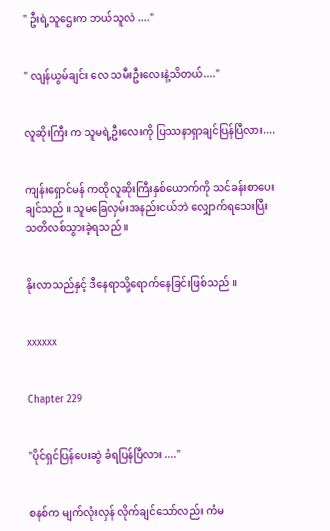" ဦးရဲ့သူဌေးက ဘယ်သူလဲ ...."


" လျန်ယွမ်ချင်း လေ သမီးဦးလေးနဲ့သိတယ်...."


လူဆိုးကြီး က သူမရဲ့ဦးလေးကို ပြဿနာရှာချင်ပြန်ပြီလား....


ကျန်းရှောင်မန် ကထိုလူဆိုးကြီးနှစ်ယောက်ကို သင်ခန်းစာပေးချင်သည် ။ သူမခြေလှမ်းအနည်းငယ်ဘဲ လျှောက်ရသေးပြီး သတိလစ်သွားခဲ့ရသည် ။


နိုးလာသည်နှင့် ဒီနေရာသို့ရောက်နေခြင်းဖြစ်သည် ။


xxxxxx


Chapter 229


"ပိုင်ရှင်ပြန်ပေးဆွဲ ခံရပြန်ပြီလား ...."


စနစ်က မျက်လုံးလှန် လိုက်ချင်သော်လည်း ကံမ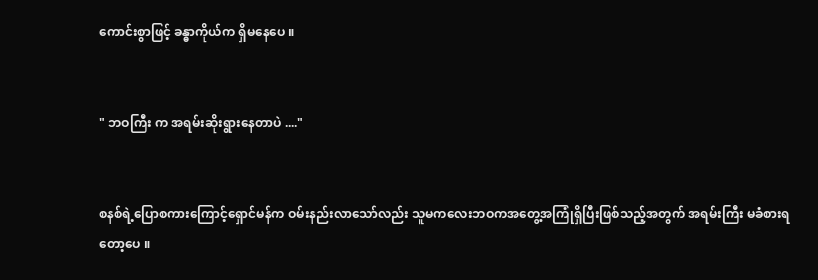ကောင်းစွာဖြင့် ခန္ဓာကိုယ်က ရှိမနေပေ ။


" ဘဝကြီး က အရမ်းဆိုးရွားနေတာပဲ ...."


စနစ်ရဲ့ပြောစကားကြောင့်ရှောင်မန်က ဝမ်းနည်းလာသော်လည်း သူမကလေးဘဝကအတွေ့အကြုံရှိပြီးဖြစ်သည့်အတွက် အရမ်းကြီး မခံစားရတော့ပေ ။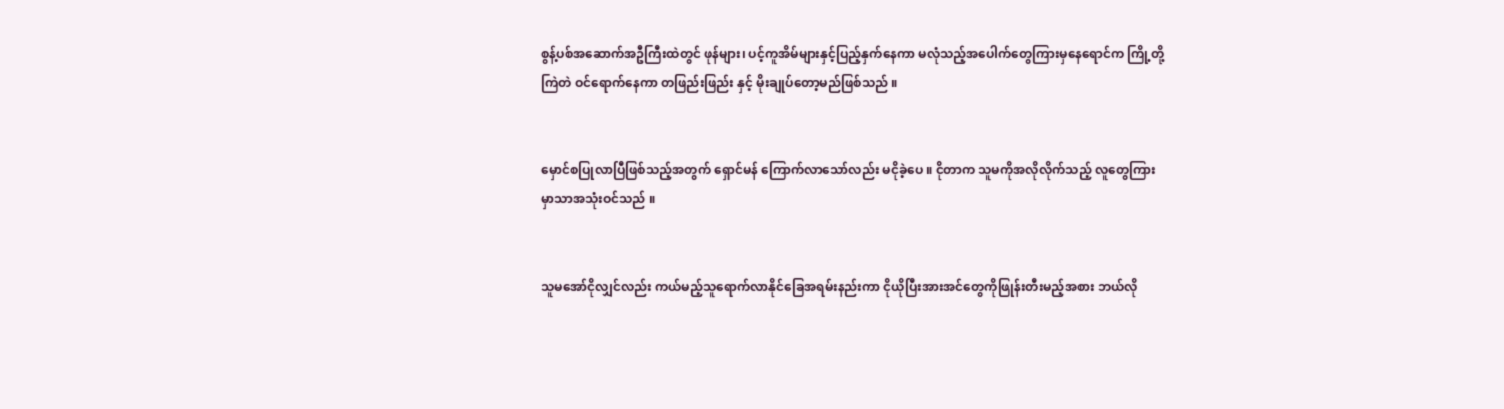စွန့်ပစ်အဆောက်အဦကြီးထဲတွင် ဖုန်များ၊ ပင့်ကူအိမ်များနှင့်ပြည့်နှက်နေကာ မလုံသည့်အပေါက်တွေကြားမှနေရောင်က ကြို့တို့ကြဲတဲ ဝင်ရောက်နေကာ တဖြည်းဖြည်း နှင့် မိုးချုပ်တော့မည်ဖြစ်သည် ။


မှောင်စပြုလာပြီဖြစ်သည့်အတွက် ရှောင်မန် ကြောက်လာသော်လည်း မငိုခဲ့ပေ ။ ငိုတာက သူမကိုအလိုလိုက်သည့် လူတွေကြားမှာသာအသုံးဝင်သည် ။


သူမအော်ငိုလျှင်လည်း ကယ်မည့်သူရောက်လာနိုင်ခြေအရမ်းနည်းကာ ငိုယိုပြီးအားအင်တွေကိုဖြုန်းတီးမည့်အစား ဘယ်လို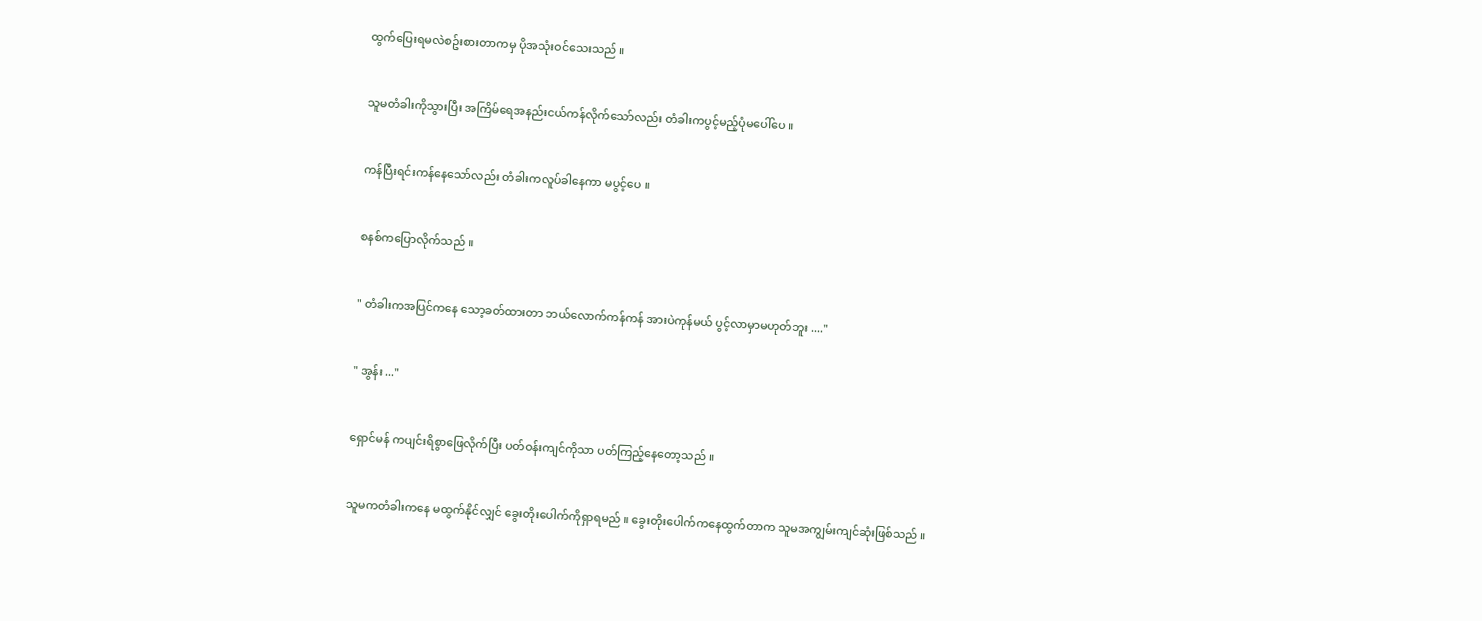ထွက်ပြေးရမလဲစဥ်းစားတာကမှ ပိုအသုံးဝင်သေးသည် ။


သူမတံခါးကိုသွားပြီး အကြိမ်ရေအနည်းငယ်ကန်လိုက်သော်လည်း တံခါးကပွင့်မည့်ပုံမပေါ်ပေ ။


ကန်ပြီးရင်းကန်နေသော်လည်း တံခါးကလူပ်ခါနေကာ မပွင့်ပေ ။


စနစ်ကပြောလိုက်သည် ။


" တံခါးကအပြင်ကနေ သော့ခတ်ထားတာ ဘယ်လောက်ကန်ကန် အားပဲကုန်မယ် ပွင့်လာမှာမဟုတ်ဘူး ...."


" အွန်း ..."


ရှောင်မန် ကပျင်းရိစွာဖြေလိုက်ပြီး ပတ်ဝန်းကျင်ကိုသာ ပတ်ကြည့်နေတော့သည် ။


သူမကတံခါးကနေ မထွက်နိုင်လျှင် ခွေးတိုးပေါက်ကိုရှာရမည် ။ ခွေးတိုးပေါက်ကနေထွက်တာက သူမအကျွမ်းကျင်ဆုံးဖြစ်သည် ။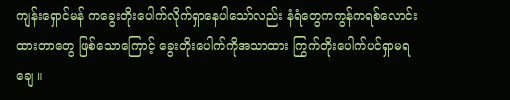ကျန်းရှောင်မန် ကခွေးတိုးပေါက်လိုက်ရှာနေပါသော်လည်း နံရံတွေကကွန်ကရစ်လောင်းထားတာတွေ ဖြစ်သောကြောင့် ခွေးတိုးပေါက်ကိုအသာထား ကြွက်တိုးပေါက်ပင်ရှာမရချေ ။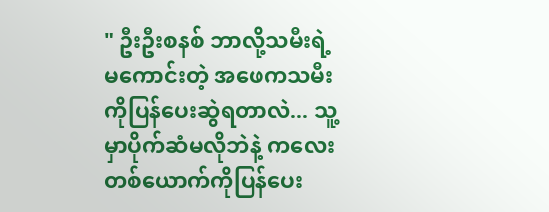" ဦးဦးစနစ် ဘာလို့သမီးရဲ့မကောင်းတဲ့ အဖေကသမီးကိုပြန်ပေးဆွဲရတာလဲ... သူ့မှာပိုက်ဆံမလိုဘဲနဲ့ ကလေးတစ်ယောက်ကိုပြန်ပေး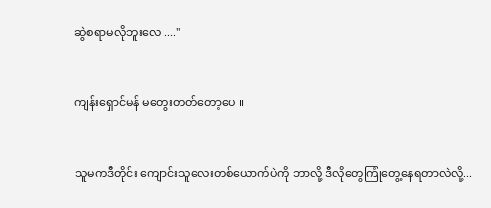ဆွဲစရာမလိုဘူးလေ ...."


ကျန်းရှောင်မန် မတွေးတတ်တော့ပေ ။


သူမကဒီတိုင်း ကျောင်းသူလေးတစ်ယောက်ပဲကို ဘာလို့ ဒီလိုတွေကြုံတွေ့နေရတာလဲလို့...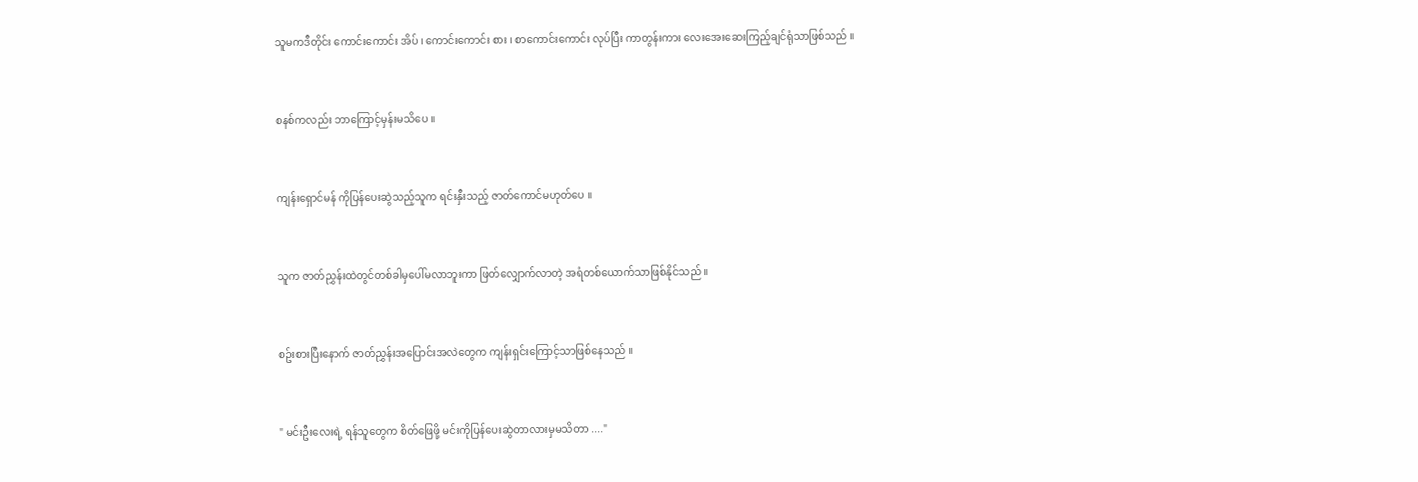သူမကဒီတိုင်း ကောင်းကောင်း အိပ် ၊ ကောင်းကောင်း စား ၊ စာကောင်းကောင်း လုပ်ပြီး ကာတွန်းကား လေးအေးဆေးကြည့်ချင်ရုံသာဖြစ်သည် ။


စနစ်ကလည်း ဘာကြောင့်မှန်းမသိပေ ။


ကျန်းရှောင်မန် ကိုပြန်ပေးဆွဲသည့်သူက ရင်းနှီးသည့် ဇာတ်ကောင်မဟုတ်ပေ ။


သူက ဇာတ်ညွှန်းထဲတွင်တစ်ခါမှပေါ်မလာဘူးကာ ဖြတ်လျှောက်လာတဲ့ အရံတစ်ယောက်သာဖြစ်နိုင်သည် ။


စဥ်းစားပြီးနောက် ဇာတ်ညွှန်းအပြောင်းအလဲတွေက ကျန်းရှင်းကြောင့်သာဖြစ်နေသည် ။


" မင်းဦးလေးရဲ့ ရန်သူတွေက စိတ်ဖြေဖို့ မင်းကိုပြန်ပေးဆွဲတာလားမှမသိတာ ...."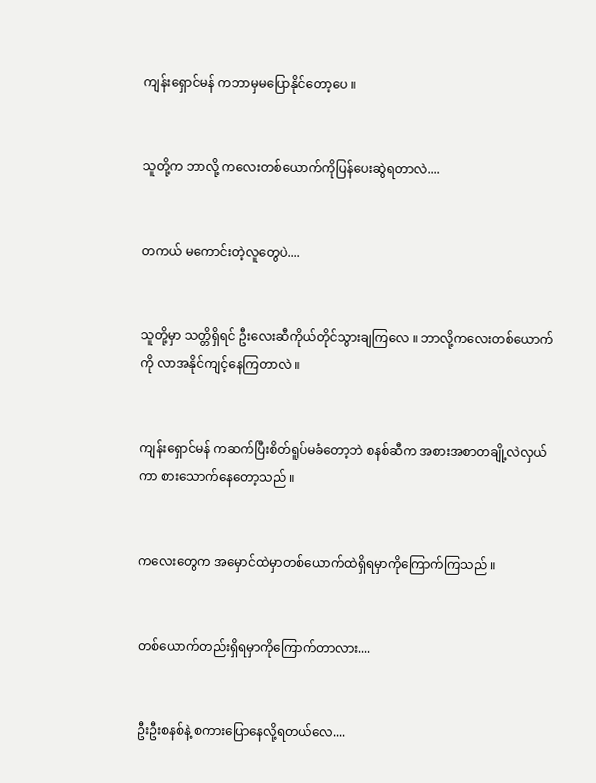ကျန်းရှောင်မန် ကဘာမှမပြောနိုင်တော့ပေ ။


သူတို့က ဘာလို့ ကလေးတစ်ယောက်ကိုပြန်ပေးဆွဲရတာလဲ....


တကယ် မကောင်းတဲ့လူတွေပဲ....


သူတို့မှာ သတ္တိရှိရင် ဦးလေးဆီကိုယ်တိုင်သွားချကြလေ ။ ဘာလို့ကလေးတစ်ယောက်ကို လာအနိုင်ကျင့်နေကြတာလဲ ။


ကျန်းရှောင်မန် ကဆက်ပြီးစိတ်ရူပ်မခံတော့ဘဲ စနစ်ဆီက အစားအစာတချို့လဲလှယ်ကာ စားသောက်နေတော့သည် ။


ကလေးတွေက အမှောင်ထဲမှာတစ်ယောက်ထဲရှိရမှာကိုကြောက်ကြသည် ။


တစ်ယောက်တည်းရှိရမှာကိုကြောက်တာလား....


ဦးဦးစနစ်နဲ့ စကားပြောနေလို့ရတယ်လေ....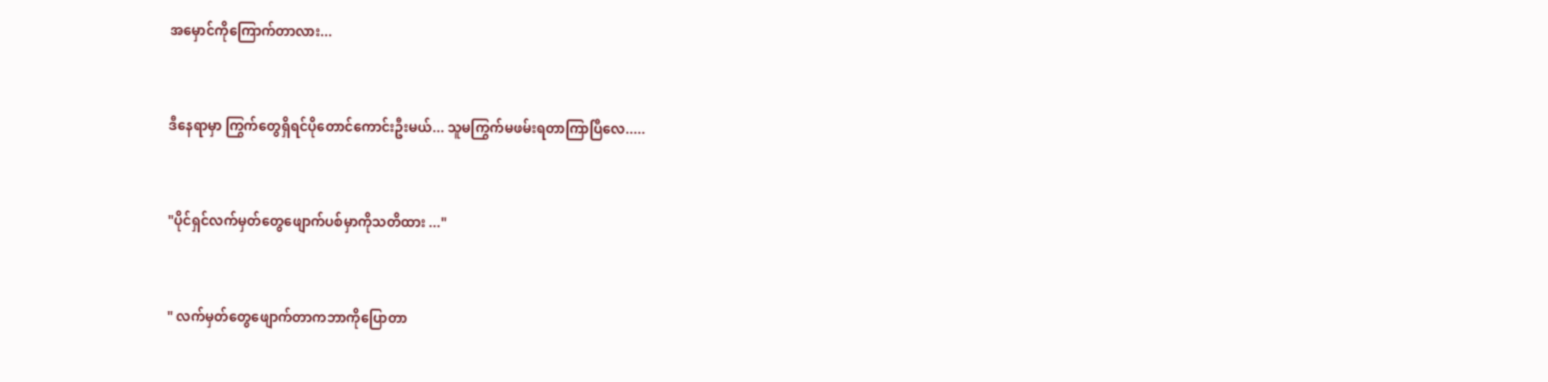အမှောင်ကိုကြောက်တာလား...


ဒီနေရာမှာ ကြွက်တွေရှိရင်ပိုတောင်ကောင်းဦးမယ်... သူမကြွက်မဖမ်းရတာကြာပြီလေ.....


"ပိုင်ရှင်လက်မှတ်တွေဖျောက်ပစ်မှာကိုသတိထား ..."


" လက်မှတ်တွေဖျောက်တာကဘာကိုပြောတာ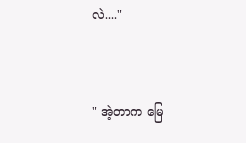လဲ...."


" အဲ့တာက မြေ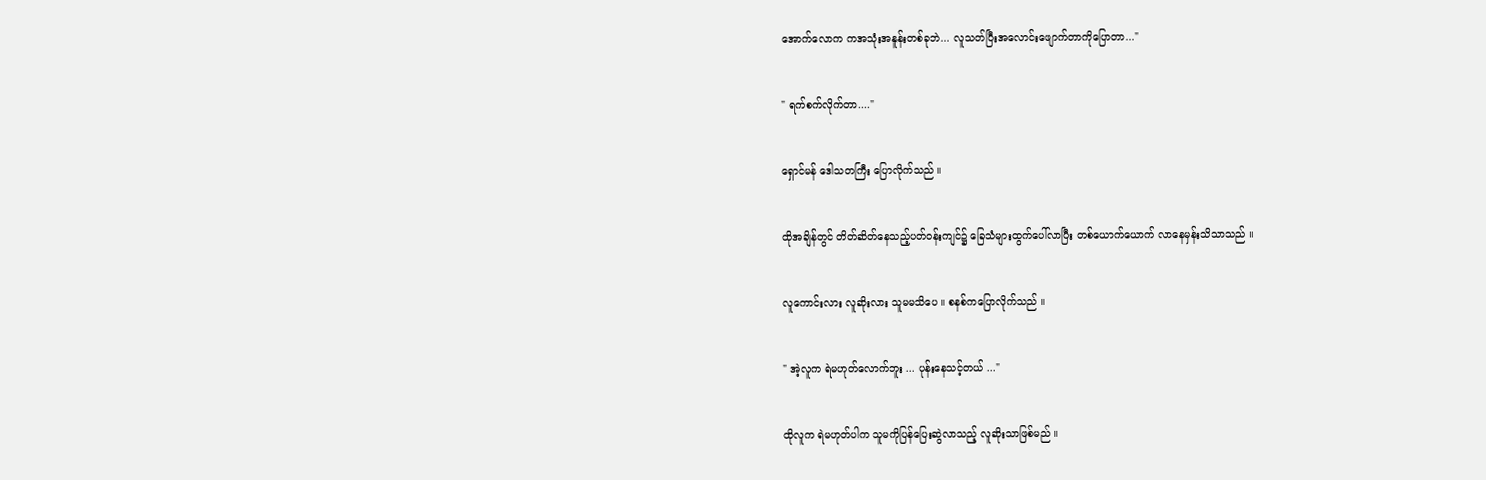အောက်လောက ကအသုံးအနူန်းတစ်ခုဘဲ... လူသတ်ပြီးအလောင်းဖျောက်တာကိုပြောတာ..."


" ရက်စက်လိုက်တာ...."


ရှောင်မန် ဒေါသတကြီး ပြောလိုက်သည် ။


ထိုအချိန်တွင် တိတ်ဆိတ်နေသည့်ပတ်ဝန်းကျင်၌ ခြေသံများထွက်ပေါ်လာပြီး တစ်ယောက်ယောက် လာနေမှန်းသိသာသည် ။


လူကောင်းလား လူဆိုးလား သူမမသိပေ ။ စနစ်ကပြောလိုက်သည် ။


" အဲ့လူက ရဲမဟုတ်လောက်ဘူး ... ပုန်းနေသင့်တယ် ..."


ထိုလူက ရဲမဟုတ်ပါက သူမကိုပြန်ပြေးဆွဲလာသည့် လူဆိုးသာဖြစ်မည် ။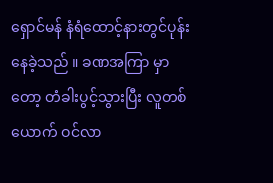ရှောင်မန် နံရံထောင့်နားတွင်ပုန်းနေခဲ့သည် ။ ခဏအကြာ မှာတော့ တံခါးပွင့်သွားပြီး လူတစ်ယောက် ဝင်လာ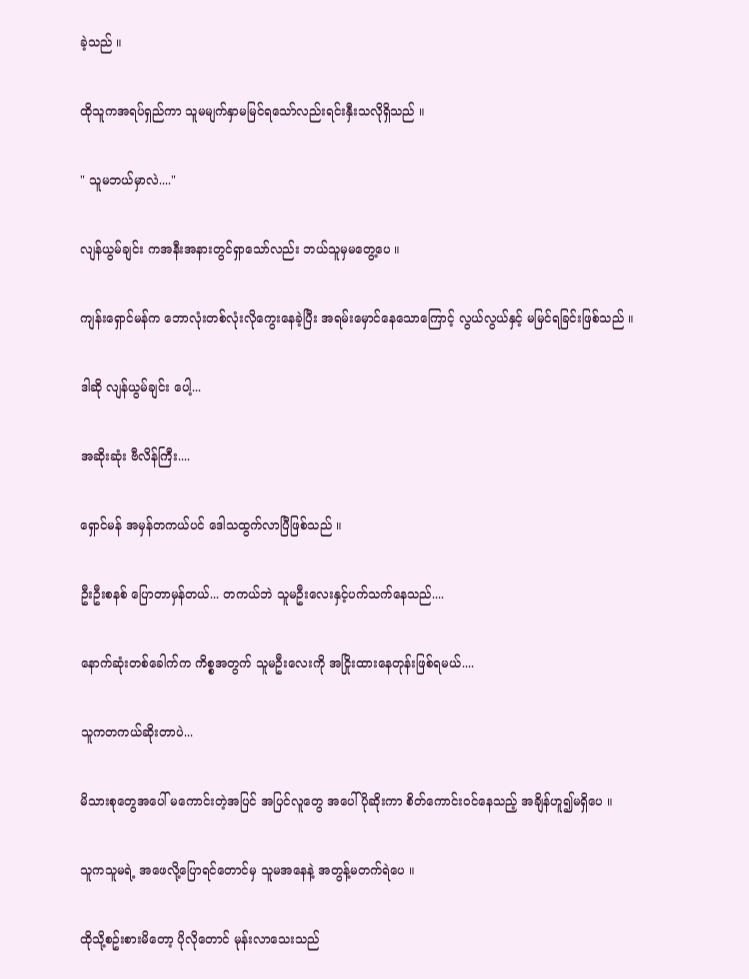ခဲ့သည် ။


ထိုသူကအရပ်ရှည်ကာ သူမမျက်နှာမမြင်ရသော်လည်းရင်းနှီးသလိုရှိသည် ။


" သူမဘယ်မှာလဲ...."


လျန်ယွမ်ချင်း ကအနီးအနားတွင်ရှာသော်လည်း ဘယ်သူမှမတွေ့ပေ ။


ကျန်းရှောင်မန်က ဘောလုံးတစ်လုံးလိုကွေးနေခဲ့ပြီး အရမ်းမှောင်နေသောကြောင့် လွယ်လွယ်နှင့် မမြင်ရခြင်းဖြစ်သည် ။


ဒါဆို လျန်ယွမ်ချင်း ပေါ့...


အဆိုးဆုံး ဗီလိန်ကြီး....


ရှောင်မန် အမှန်တကယ်ပင် ဒေါသထွက်လာပြီဖြစ်သည် ။


ဦးဦးစနစ် ပြောတာမှန်တယ်... တကယ်ဘဲ သူမဦးလေးနှင့်ပက်သက်နေသည်....


နောက်ဆုံးတစ်ခေါက်က ကိစ္စအတွက် သူမဦးလေးကို အငြိုးထားနေတုန်းဖြစ်ရမယ်....


သူကတကယ်ဆိုးတာပဲ...


မိသားစုတွေအပေါ် မကောင်းတဲ့အပြင် အပြင်လူတွေ အပေါ်ပိုဆိုးကာ စိတ်ကောင်းဝင်နေသည့် အချိန်ဟူ၍မရှိပေ ။


သူကသူမရဲ့ အဖေလို့ပြောရင်တောင်မှ သူမအနေနဲ့ အတွန့်မတက်ရဲပေ ။


ထိုသို့စဥ်းစားမိတော့ ပိုလိုတောင် မုန်းလာသေးသည်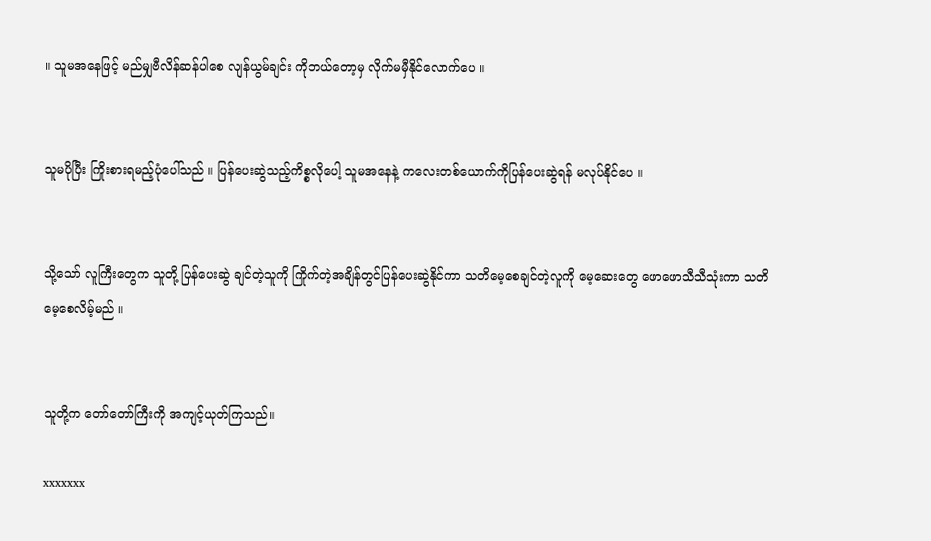။ သူမအနေဖြင့် မည်မျှဗီလိန်ဆန်ပါစေ လျန်ယွမ်ချင်း ကိုဘယ်တော့မှ လိုက်မမှီနိုင်လောက်ပေ ။


သူမပိုပြီး ကြိုးစားရမည့်ပုံပေါ်သည် ။ ပြန်ပေးဆွဲသည့်ကိစ္စလိုပေါ့ သူမအနေနဲ့ ကလေးတစ်ယောက်ကိုပြန်ပေးဆွဲရန် မလုပ်နိုင်ပေ ။


သို့သော် လူကြီးတွေက သူတို့ ပြန်ပေးဆွဲ ချင်တဲ့သူကို ကြိုက်တဲ့အချိန်တွင်ပြန်ပေးဆွဲနိုင်ကာ သတိမေ့စေချင်တဲ့လူကို မေ့ဆေးတွေ ဖောဖောသီသီသုံးကာ သတိမေ့စေလိမ့်မည် ။


သူတို့က တော်တော်ကြီးကို အကျင့်ယုတ်ကြသည်။

xxxxxxx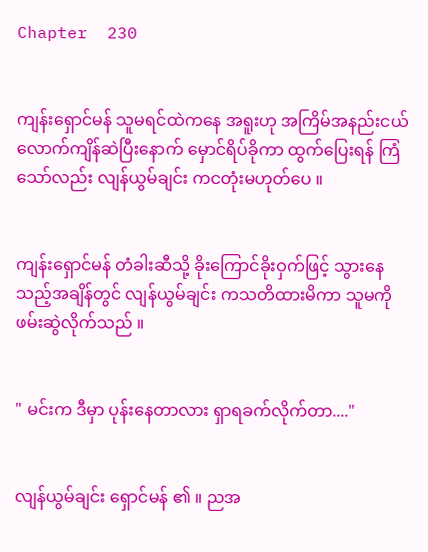Chapter  230


ကျန်းရှောင်မန် သူမရင်ထဲကနေ အရူးဟု အကြိမ်အနည်းငယ်လောက်ကျိန်ဆဲပြီးနောက် မှောင်ရိပ်ခိုကာ ထွက်ပြေးရန် ကြံသော်လည်း လျန်ယွမ်ချင်း ကငတုံးမဟုတ်ပေ ။


ကျန်းရှောင်မန် တံခါးဆီသို့ ခိုးကြောင်ခိုးဝှက်ဖြင့် သွားနေသည့်အချိန်တွင် လျန်ယွမ်ချင်း ကသတိထားမိကာ သူမကိုဖမ်းဆွဲလိုက်သည် ။


" မင်းက ဒီမှာ ပုန်းနေတာလား ရှာရခက်လိုက်တာ...."


လျန်ယွမ်ချင်း ရှောင်မန် ၏ ။ ညအ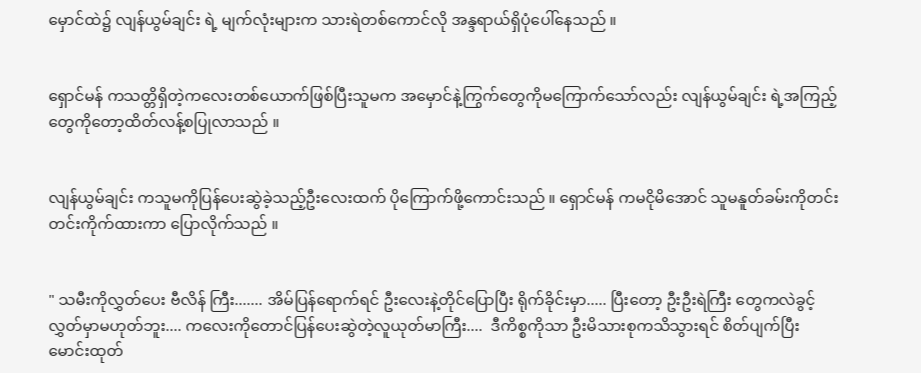မှောင်ထဲ၌ လျန်ယွမ်ချင်း ရဲ့ မျက်လုံးများက သားရဲတစ်ကောင်လို အန္ဒရာယ်ရှိပုံပေါ်နေသည် ။


ရှောင်မန် ကသတ္တိရှိတဲ့ကလေးတစ်ယောက်ဖြစ်ပြီးသူမက အမှောင်နဲ့ကြွက်တွေကိုမကြောက်သော်လည်း လျန်ယွမ်ချင်း ရဲ့အကြည့်တွေကိုတော့ထိတ်လန့်စပြုလာသည် ။


လျန်ယွမ်ချင်း ကသူမကိုပြန်ပေးဆွဲခဲ့သည့်ဦးလေးထက် ပိုကြောက်ဖို့ကောင်းသည် ။ ရှောင်မန် ကမငိုမိအောင် သူမနူတ်ခမ်းကိုတင်းတင်းကိုက်ထားကာ ပြောလိုက်သည် ။


" သမီးကိုလွှတ်ပေး ဗီလိန် ကြီး....... အိမ်ပြန်ရောက်ရင် ဦးလေးနဲ့တိုင်ပြောပြီး ရိုက်ခိုင်းမှာ..... ပြီးတော့ ဦးဦးရဲကြီး တွေကလဲခွင့်လွှတ်မှာမဟုတ်ဘူး.... ကလေးကိုတောင်ပြန်ပေးဆွဲတဲ့လူယုတ်မာကြီး....  ဒီကိစ္စကိုသာ ဦးမိသားစုကသိသွားရင် စိတ်ပျက်ပြီး မောင်းထုတ်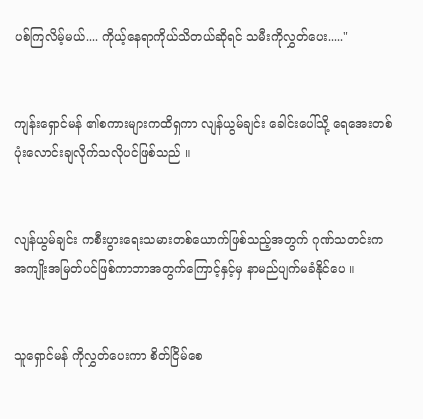ပစ်ကြလိမ့်မယ်.... ကိုယ့်နေရာကိုယ်သိတယ်ဆိုရင် သမီးကိုလွှတ်ပေး....."


ကျန်းရှောင်မန် ၏စကားများကထိရှကာ လျန်ယွမ်ချင်း ခေါင်းပေါ်သို့ ရေအေးတစ်ပုံးလောင်းချလိုက်သလိုပင်ဖြစ်သည် ။


လျန်ယွမ်ချင်း ကစီးပွားရေးသမားတစ်ယောက်ဖြစ်သည့်အတွက် ဂုဏ်သတင်းက အကျိုးအမြတ်ပင်ဖြစ်ကာဘာအတွက်ကြောင့်နှင့်မှ နာမည်ပျက်မခံနိုင်ပေ ။


သူရှောင်မန် ကိုလွှတ်ပေးကာ စိတ်ငြိမ်စေ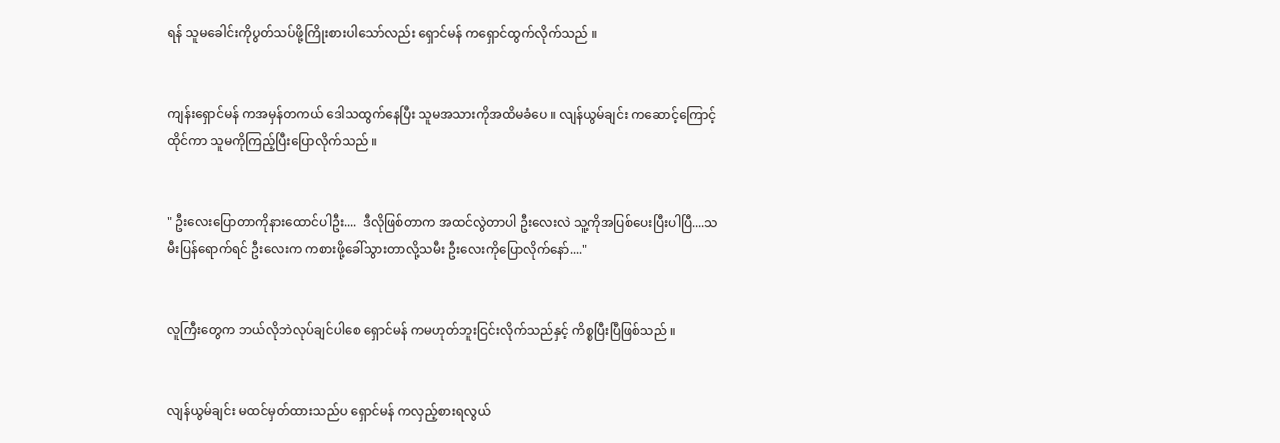ရန် သူမခေါင်းကိုပွတ်သပ်ဖို့ကြိုးစားပါသော်လည်း ရှောင်မန် ကရှောင်ထွက်လိုက်သည် ။


ကျန်းရှောင်မန် ကအမှန်တကယ် ဒေါသထွက်နေပြီး သူမအသားကိုအထိမခံပေ ။ လျန်ယွမ်ချင်း ကဆောင့်ကြောင့်ထိုင်ကာ သူမကိုကြည့်ပြီးပြောလိုက်သည် ။


" ဦးလေးပြောတာကိုနားထောင်ပါဦး....  ဒီလိုဖြစ်တာက အထင်လွဲတာပါ ဦးလေးလဲ သူ့ကိုအပြစ်ပေးပြီးပါပြီ....သမီးပြန်ရောက်ရင် ဦးလေးက ကစားဖို့ခေါ်သွားတာလို့သမီး ဦးလေးကိုပြောလိုက်နော်...."


လူကြီးတွေက ဘယ်လိုဘဲလုပ်ချင်ပါစေ ရှောင်မန် ကမဟုတ်ဘူးငြင်းလိုက်သည်နှင့် ကိစ္စပြီးပြီဖြစ်သည် ။


လျန်ယွမ်ချင်း မထင်မှတ်ထားသည်ပ ရှောင်မန် ကလှည့်စားရလွယ်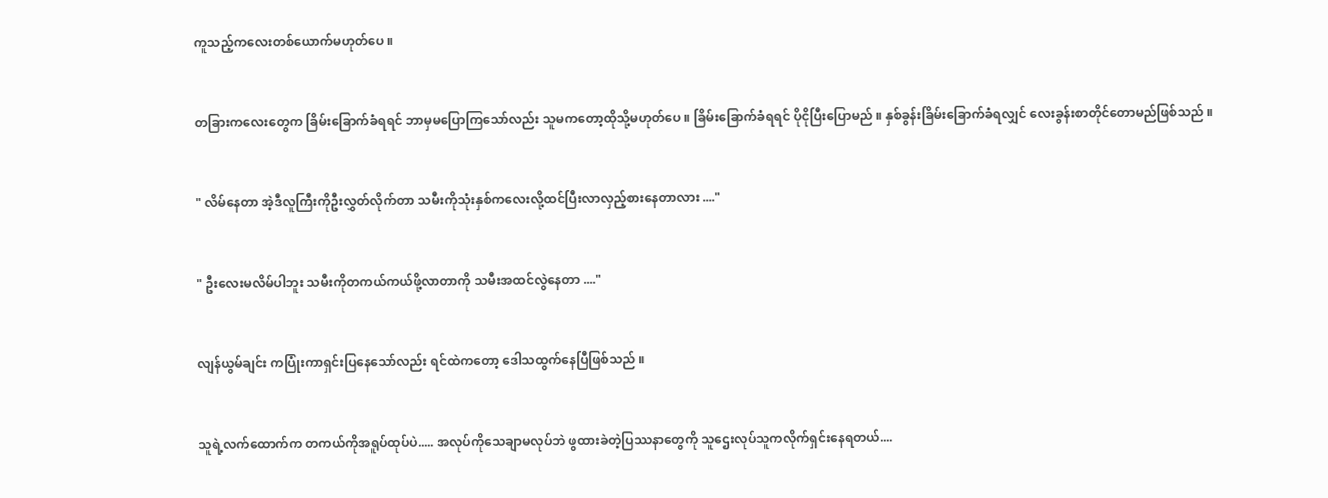ကူသည့်ကလေးတစ်ယောက်မဟုတ်ပေ ။


တခြားကလေးတွေက ခြိမ်းခြောက်ခံရရင် ဘာမှမပြောကြသော်လည်း သူမကတော့ထိုသို့မဟုတ်ပေ ။ ခြိမ်းခြောက်ခံရရင် ပိုငိုပြီးပြောမည် ။ နှစ်ခွန်းခြိမ်းခြောက်ခံရလျှင် လေးခွန်းစာတိုင်တောမည်ဖြစ်သည် ။


" လိမ်နေတာ အဲ့ဒီလူကြီးကိုဦးလွှတ်လိုက်တာ သမီးကိုသုံးနှစ်ကလေးလို့ထင်ပြီးလာလှည့်စားနေတာလား ...."


" ဦးလေးမလိမ်ပါဘူး သမီးကိုတကယ်ကယ်ဖို့လာတာကို သမီးအထင်လွဲနေတာ ...."


လျန်ယွမ်ချင်း ကပြုံးကာရှင်းပြနေသော်လည်း ရင်ထဲကတော့ ဒေါသထွက်နေပြီဖြစ်သည် ။


သူရဲ့လက်ထောက်က တကယ်ကိုအရူပ်ထုပ်ပဲ..... အလုပ်ကိုသေချာမလုပ်ဘဲ ဖွထားခဲတဲ့ပြဿနာတွေကို သူဌေးလုပ်သူကလိုက်ရှင်းနေရတယ်....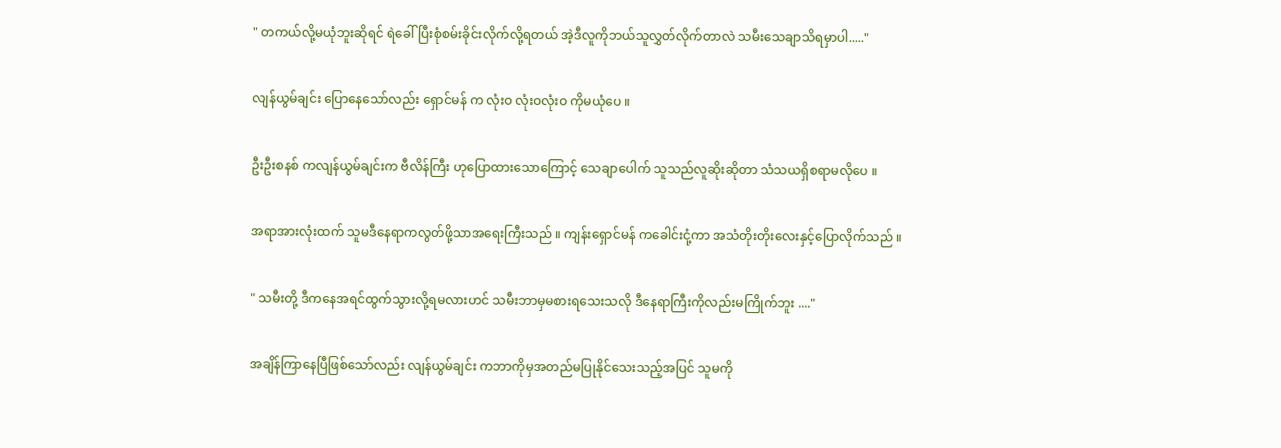" တကယ်လို့မယုံဘူးဆိုရင် ရဲခေါ်ပြီးစုံစမ်းခိုင်းလိုက်လို့ရတယ် အဲ့ဒီလူကိုဘယ်သူလွှတ်လိုက်တာလဲ သမီးသေချာသိရမှာပါ....."


လျန်ယွမ်ချင်း ပြောနေသော်လည်း ရှောင်မန် က လုံးဝ လုံးဝလုံးဝ ကိုမယုံပေ ။


ဦးဦးစနစ် ကလျန်ယွမ်ချင်းက ဗီလိန်ကြီး ဟုပြောထားသောကြောင့် သေချာပေါက် သူသည်လူဆိုးဆိုတာ သံသယရှိစရာမလိုပေ ။


အရာအားလုံးထက် သူမဒီနေရာကလွတ်ဖို့သာအရေးကြီးသည် ။ ကျန်းရှောင်မန် ကခေါင်းငုံ့ကာ အသံတိုးတိုးလေးနှင့်ပြောလိုက်သည် ။


" သမီးတို့ ဒီကနေအရင်ထွက်သွားလို့ရမလားဟင် သမီးဘာမှမစားရသေးသလို ဒီနေရာကြီးကိုလည်းမကြိုက်ဘူး ...."


အချိန်ကြာနေပြီဖြစ်သော်လည်း လျန်ယွမ်ချင်း ကဘာကိုမှအတည်မပြုနိုင်သေးသည့်အပြင် သူမကို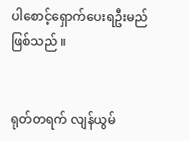ပါစောင့်ရှောက်ပေးရဦးမည်ဖြစ်သည် ။


ရုတ်တရက် လျန်ယွမ်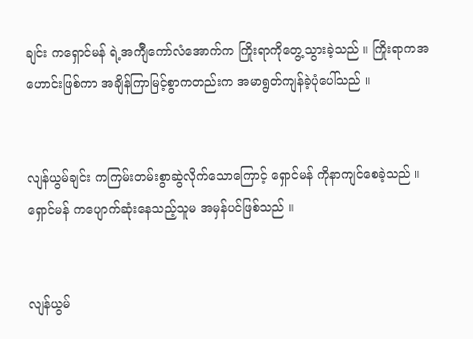ချင်း ကရှောင်မန် ရဲ့အက်ျီကော်လံအောက်က ကြိုးရာကိုတွေ့သွားခဲ့သည် ။ ကြိုးရာကအဟောင်းဖြစ်ကာ အချိန်ကြာမြင့်စွာကတည်းက အမာရွတ်ကျန်ခဲ့ပုံပေါ်သည် ။


လျန်ယွမ်ချင်း ကကြမ်းတမ်းစွာဆွဲလိုက်သောကြောင့် ရှောင်မန် ကိုနာကျင်စေခဲ့သည် ။ ရှောင်မန် ကပျောက်ဆုံးနေသည့်သူမ အမှန်ပင်ဖြစ်သည် ။


လျန်ယွမ်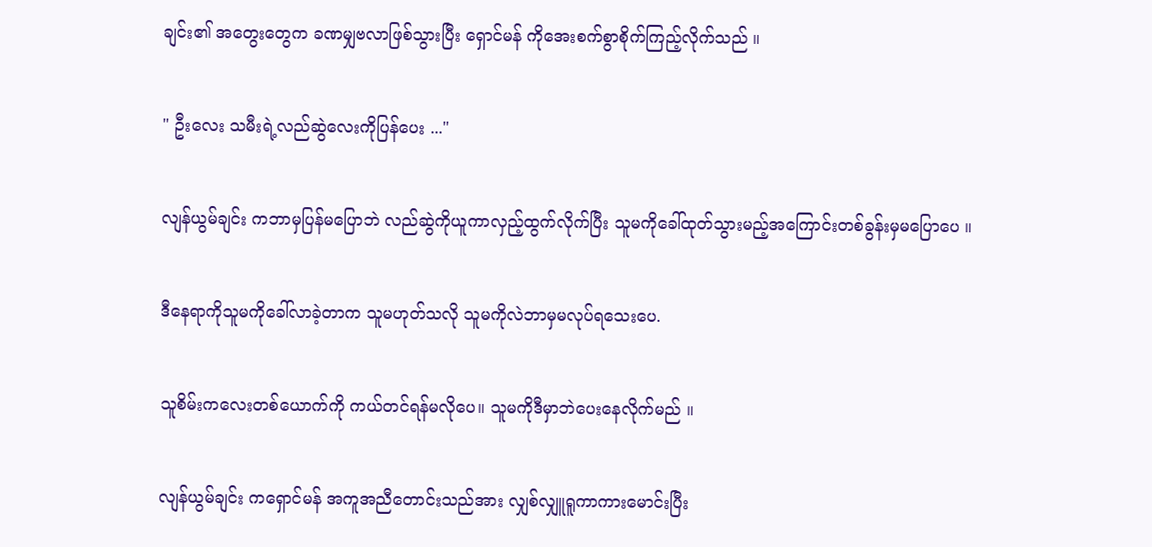ချင်း၏ အတွေးတွေက ခဏမျှဗလာဖြစ်သွားပြီး ရှောင်မန် ကိုအေးစက်စွာစိုက်ကြည့်လိုက်သည် ။


" ဦးလေး သမီးရဲ့လည်ဆွဲလေးကိုပြန်ပေး ..."


လျန်ယွမ်ချင်း ကဘာမှပြန်မပြောဘဲ လည်ဆွဲကိုယူကာလှည့်ထွက်လိုက်ပြီး သူမကိုခေါ်ထုတ်သွားမည့်အကြောင်းတစ်ခွန်းမှမပြောပေ ။


ဒီနေရာကိုသူမကိုခေါ်လာခဲ့တာက သူမဟုတ်သလို သူမကိုလဲဘာမှမလုပ်ရသေးပေ.


သူစိမ်းကလေးတစ်ယောက်ကို ကယ်တင်ရန်မလိုပေ။ သူမကိုဒီမှာဘဲပေးနေလိုက်မည် ။


လျန်ယွမ်ချင်း ကရှောင်မန် အကူအညီတောင်းသည်အား လျှစ်လျှူရူကာကားမောင်းပြီး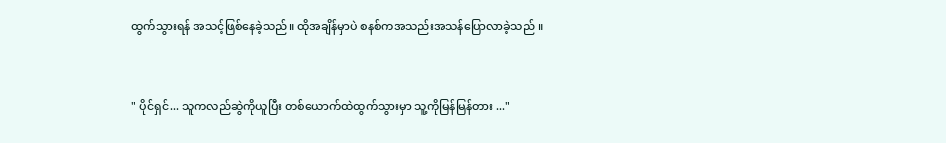ထွက်သွားရန် အသင့်ဖြစ်နေခဲ့သည်။ ထိုအချိန်မှာပဲ စနစ်ကအသည်းအသန်ပြောလာခဲ့သည် ။


" ပိုင်ရှင်... သူကလည်ဆွဲကိုယူပြီး တစ်ယောက်ထဲထွက်သွားမှာ သူ့ကိုမြန်မြန်တား ..."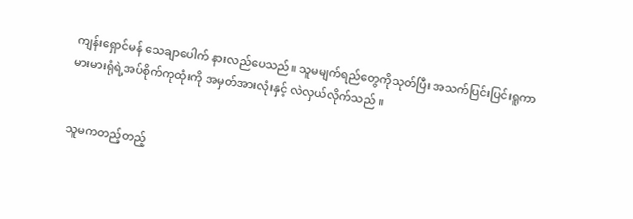ကျန်းရှောင်မန် သေချာပေါက် နားလည်ပေသည်။ သူမမျက်ရည်တွေကိုသုတ်ပြီး အသက်ပြင်းပြင်းရူကာ မားမားရုံရဲ့အပ်စိုက်ကုထုံးကို အမှတ်အားလုံးနှင့် လဲလှယ်လိုက်သည် ။


သူမကတည့်တည့်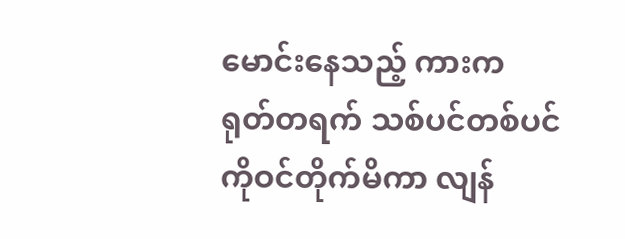မောင်းနေသည့် ကားက ရုတ်တရက် သစ်ပင်တစ်ပင်ကိုဝင်တိုက်မိကာ လျန်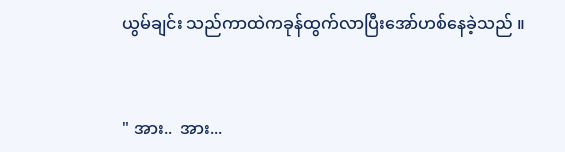ယွမ်ချင်း သည်ကာထဲကခုန်ထွက်လာပြီးအော်ဟစ်နေခဲ့သည် ။


" အား..  အား...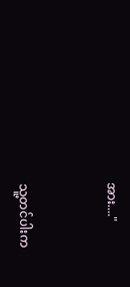အား...."


သူ့တင်ပါးက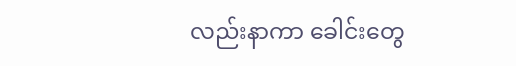လည်းနာကာ ခေါင်းတွေ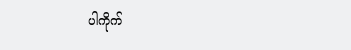ပါကိုက်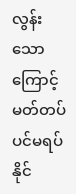လွန်းသောကြောင့် မတ်တပ်ပင်မရပ်နိုင်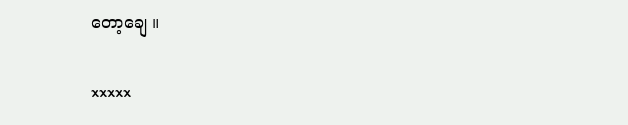တော့ချေ ။


xxxxx